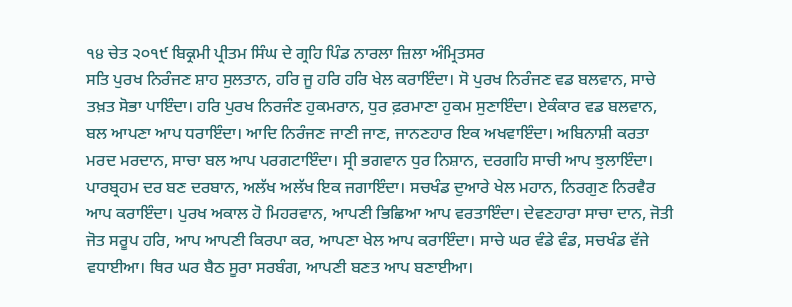੧੪ ਚੇਤ ੨੦੧੯ ਬਿਕ੍ਰਮੀ ਪ੍ਰੀਤਮ ਸਿੰਘ ਦੇ ਗ੍ਰਹਿ ਪਿੰਡ ਨਾਰਲਾ ਜ਼ਿਲਾ ਅੰਮ੍ਰਿਤਸਰ
ਸਤਿ ਪੁਰਖ ਨਿਰੰਜਣ ਸ਼ਾਹ ਸੁਲਤਾਨ, ਹਰਿ ਜੂ ਹਰਿ ਹਰਿ ਖੇਲ ਕਰਾਇੰਦਾ। ਸੋ ਪੁਰਖ ਨਿਰੰਜਣ ਵਡ ਬਲਵਾਨ, ਸਾਚੇ ਤਖ਼ਤ ਸੋਭਾ ਪਾਇੰਦਾ। ਹਰਿ ਪੁਰਖ ਨਿਰਜੰਣ ਹੁਕਮਰਾਨ, ਧੁਰ ਫ਼ਰਮਾਣਾ ਹੁਕਮ ਸੁਣਾਇੰਦਾ। ਏਕੰਕਾਰ ਵਡ ਬਲਵਾਨ, ਬਲ ਆਪਣਾ ਆਪ ਧਰਾਇੰਦਾ। ਆਦਿ ਨਿਰੰਜਣ ਜਾਣੀ ਜਾਣ, ਜਾਨਣਹਾਰ ਇਕ ਅਖਵਾਇੰਦਾ। ਅਬਿਨਾਸ਼ੀ ਕਰਤਾ ਮਰਦ ਮਰਦਾਨ, ਸਾਚਾ ਬਲ ਆਪ ਪਰਗਟਾਇੰਦਾ। ਸ੍ਰੀ ਭਗਵਾਨ ਧੁਰ ਨਿਸ਼ਾਨ, ਦਰਗਹਿ ਸਾਚੀ ਆਪ ਝੁਲਾਇੰਦਾ। ਪਾਰਬ੍ਰਹਮ ਦਰ ਬਣ ਦਰਬਾਨ, ਅਲੱਖ ਅਲੱਖ ਇਕ ਜਗਾਇੰਦਾ। ਸਚਖੰਡ ਦੁਆਰੇ ਖੇਲ ਮਹਾਨ, ਨਿਰਗੁਣ ਨਿਰਵੈਰ ਆਪ ਕਰਾਇੰਦਾ। ਪੁਰਖ ਅਕਾਲ ਹੋ ਮਿਹਰਵਾਨ, ਆਪਣੀ ਭਿਛਿਆ ਆਪ ਵਰਤਾਇੰਦਾ। ਦੇਵਣਹਾਰਾ ਸਾਚਾ ਦਾਨ, ਜੋਤੀ ਜੋਤ ਸਰੂਪ ਹਰਿ, ਆਪ ਆਪਣੀ ਕਿਰਪਾ ਕਰ, ਆਪਣਾ ਖੇਲ ਆਪ ਕਰਾਇੰਦਾ। ਸਾਚੇ ਘਰ ਵੰਡੇ ਵੰਡ, ਸਚਖੰਡ ਵੱਜੇ ਵਧਾਈਆ। ਥਿਰ ਘਰ ਬੈਠ ਸੂਰਾ ਸਰਬੰਗ, ਆਪਣੀ ਬਣਤ ਆਪ ਬਣਾਈਆ।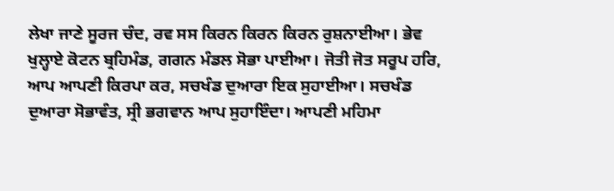ਲੇਖਾ ਜਾਣੇ ਸੂਰਜ ਚੰਦ, ਰਵ ਸਸ ਕਿਰਨ ਕਿਰਨ ਕਿਰਨ ਰੁਸ਼ਨਾਈਆ। ਭੇਵ ਖੁਲ੍ਹਾਏ ਕੋਟਨ ਬ੍ਰਹਿਮੰਡ, ਗਗਨ ਮੰਡਲ ਸੋਭਾ ਪਾਈਆ। ਜੋਤੀ ਜੋਤ ਸਰੂਪ ਹਰਿ, ਆਪ ਆਪਣੀ ਕਿਰਪਾ ਕਰ, ਸਚਖੰਡ ਦੁਆਰਾ ਇਕ ਸੁਹਾਈਆ। ਸਚਖੰਡ ਦੁਆਰਾ ਸੋਭਾਵੰਤ, ਸ੍ਰੀ ਭਗਵਾਨ ਆਪ ਸੁਹਾਇੰਦਾ। ਆਪਣੀ ਮਹਿਮਾ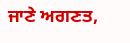ਜਾਣੇ ਅਗਣਤ,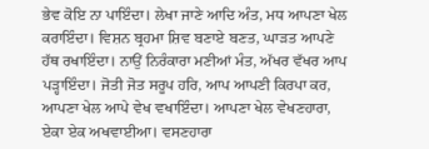ਭੇਵ ਕੋਇ ਨਾ ਪਾਇੰਦਾ। ਲੇਖਾ ਜਾਣੇ ਆਦਿ ਅੰਤ, ਮਧ ਆਪਣਾ ਖੇਲ ਕਰਾਇੰਦਾ। ਵਿਸ਼ਨ ਬ੍ਰਹਮਾ ਸ਼ਿਵ ਬਣਾਏ ਬਣਤ, ਘਾੜਤ ਆਪਣੇ ਹੱਥ ਰਖਾਇੰਦਾ। ਨਾਉਂ ਨਿਰੰਕਾਰਾ ਮਣੀਆਂ ਮੰਤ, ਅੱਖਰ ਵੱਖਰ ਆਪ ਪੜ੍ਹਾਇੰਦਾ। ਜੋਤੀ ਜੋਤ ਸਰੂਪ ਹਰਿ, ਆਪ ਆਪਣੀ ਕਿਰਪਾ ਕਰ, ਆਪਣਾ ਖੇਲ ਆਪੇ ਵੇਖ ਵਖਾਇੰਦਾ। ਆਪਣਾ ਖੇਲ ਵੇਖਣਹਾਰਾ, ਏਕਾ ਏਕ ਅਖਵਾਈਆ। ਵਸਣਹਾਰਾ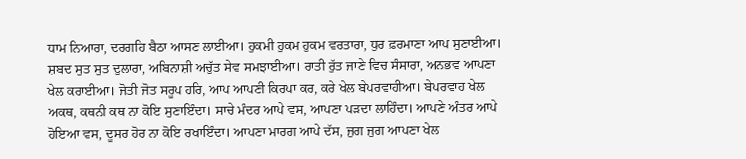ਧਾਮ ਨਿਆਰਾ, ਦਰਗਹਿ ਬੈਠਾ ਆਸਣ ਲਾਈਆ। ਹੁਕਮੀ ਹੁਕਮ ਹੁਕਮ ਵਰਤਾਰਾ, ਧੁਰ ਫ਼ਰਮਾਣਾ ਆਪ ਸੁਣਾਈਆ। ਸ਼ਬਦ ਸੁਤ ਸੁਤ ਦੁਲਾਰਾ, ਅਬਿਨਾਸ਼ੀ ਅਚੁੱਤ ਸੇਵ ਸਮਝਾਈਆ। ਰਾਤੀ ਰੁੱਤ ਜਾਣੇ ਵਿਚ ਸੰਸਾਰਾ, ਅਨਭਵ ਆਪਣਾ ਖੇਲ ਕਰਾਈਆ। ਜੋਤੀ ਜੋਤ ਸਰੂਪ ਹਰਿ, ਆਪ ਆਪਣੀ ਕਿਰਪਾ ਕਰ, ਕਰੇ ਖੇਲ ਬੇਪਰਵਾਹੀਆ। ਬੇਪਰਵਾਹ ਖੇਲ ਅਕਥ, ਕਥਨੀ ਕਥ ਨਾ ਕੋਇ ਸੁਣਾਇੰਦਾ। ਸਾਚੇ ਮੰਦਰ ਆਪੇ ਵਸ, ਆਪਣਾ ਪੜਦਾ ਲਾਹਿੰਦਾ। ਆਪਣੇ ਅੰਤਰ ਆਪੇ ਹੋਇਆ ਵਸ, ਦੂਸਰ ਹੋਰ ਨਾ ਕੋਇ ਰਖਾਇੰਦਾ। ਆਪਣਾ ਮਾਰਗ ਆਪੇ ਦੱਸ, ਜੁਗ ਜੁਗ ਆਪਣਾ ਖੇਲ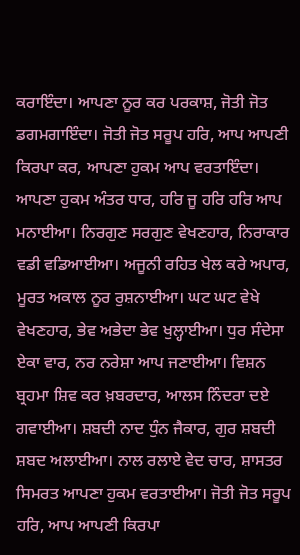ਕਰਾਇੰਦਾ। ਆਪਣਾ ਨੂਰ ਕਰ ਪਰਕਾਸ਼, ਜੋਤੀ ਜੋਤ ਡਗਮਗਾਇੰਦਾ। ਜੋਤੀ ਜੋਤ ਸਰੂਪ ਹਰਿ, ਆਪ ਆਪਣੀ ਕਿਰਪਾ ਕਰ, ਆਪਣਾ ਹੁਕਮ ਆਪ ਵਰਤਾਇੰਦਾ। ਆਪਣਾ ਹੁਕਮ ਅੰਤਰ ਧਾਰ, ਹਰਿ ਜੂ ਹਰਿ ਹਰਿ ਆਪ ਮਨਾਈਆ। ਨਿਰਗੁਣ ਸਰਗੁਣ ਵੇਖਣਹਾਰ, ਨਿਰਾਕਾਰ ਵਡੀ ਵਡਿਆਈਆ। ਅਜੂਨੀ ਰਹਿਤ ਖੇਲ ਕਰੇ ਅਪਾਰ, ਮੂਰਤ ਅਕਾਲ ਨੂਰ ਰੁਸ਼ਨਾਈਆ। ਘਟ ਘਟ ਵੇਖੇ ਵੇਖਣਹਾਰ, ਭੇਵ ਅਭੇਦਾ ਭੇਵ ਖੁਲ੍ਹਾਈਆ। ਧੁਰ ਸੰਦੇਸਾ ਏਕਾ ਵਾਰ, ਨਰ ਨਰੇਸ਼ਾ ਆਪ ਜਣਾਈਆ। ਵਿਸ਼ਨ ਬ੍ਰਹਮਾ ਸ਼ਿਵ ਕਰ ਖ਼ਬਰਦਾਰ, ਆਲਸ ਨਿੰਦਰਾ ਦਏ ਗਵਾਈਆ। ਸ਼ਬਦੀ ਨਾਦ ਧੁੰਨ ਜੈਕਾਰ, ਗੁਰ ਸ਼ਬਦੀ ਸ਼ਬਦ ਅਲਾਈਆ। ਨਾਲ ਰਲਾਏ ਵੇਦ ਚਾਰ, ਸ਼ਾਸਤਰ ਸਿਮਰਤ ਆਪਣਾ ਹੁਕਮ ਵਰਤਾਈਆ। ਜੋਤੀ ਜੋਤ ਸਰੂਪ ਹਰਿ, ਆਪ ਆਪਣੀ ਕਿਰਪਾ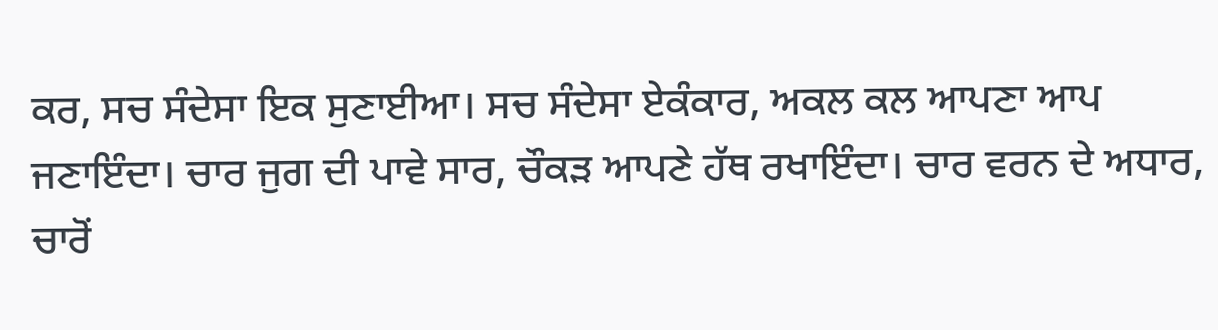ਕਰ, ਸਚ ਸੰਦੇਸਾ ਇਕ ਸੁਣਾਈਆ। ਸਚ ਸੰਦੇਸਾ ਏਕੰਕਾਰ, ਅਕਲ ਕਲ ਆਪਣਾ ਆਪ ਜਣਾਇੰਦਾ। ਚਾਰ ਜੁਗ ਦੀ ਪਾਵੇ ਸਾਰ, ਚੌਕੜ ਆਪਣੇ ਹੱਥ ਰਖਾਇੰਦਾ। ਚਾਰ ਵਰਨ ਦੇ ਅਧਾਰ, ਚਾਰੋਂ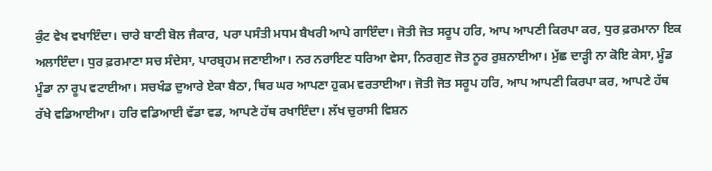ਕੁੰਟ ਵੇਖ ਵਖਾਇੰਦਾ। ਚਾਰੇ ਬਾਣੀ ਬੋਲ ਜੈਕਾਰ, ਪਰਾ ਪਸੰਤੀ ਮਧਮ ਬੈਖਰੀ ਆਪੇ ਗਾਇੰਦਾ। ਜੋਤੀ ਜੋਤ ਸਰੂਪ ਹਰਿ, ਆਪ ਆਪਣੀ ਕਿਰਪਾ ਕਰ, ਧੁਰ ਫ਼ਰਮਾਨਾ ਇਕ ਅਲਾਇੰਦਾ। ਧੁਰ ਫ਼ਰਮਾਣਾ ਸਚ ਸੰਦੇਸਾ, ਪਾਰਬ੍ਰਹਮ ਜਣਾਈਆ। ਨਰ ਨਰਾਇਣ ਧਰਿਆ ਵੇਸਾ, ਨਿਰਗੁਣ ਜੋਤ ਨੂਰ ਰੁਸ਼ਨਾਈਆ। ਮੁੱਛ ਦਾੜ੍ਹੀ ਨਾ ਕੋਇ ਕੇਸਾ, ਮੂੰਡ ਮੂੰਡਾ ਨਾ ਰੂਪ ਵਟਾਈਆ। ਸਚਖੰਡ ਦੁਆਰੇ ਏਕਾ ਬੈਠਾ, ਥਿਰ ਘਰ ਆਪਣਾ ਹੁਕਮ ਵਰਤਾਈਆ। ਜੋਤੀ ਜੋਤ ਸਰੂਪ ਹਰਿ, ਆਪ ਆਪਣੀ ਕਿਰਪਾ ਕਰ, ਆਪਣੇ ਹੱਥ ਰੱਖੇ ਵਡਿਆਈਆ। ਹਰਿ ਵਡਿਆਈ ਵੱਡਾ ਵਡ, ਆਪਣੇ ਹੱਥ ਰਖਾਇੰਦਾ। ਲੱਖ ਚੁਰਾਸੀ ਵਿਸ਼ਨ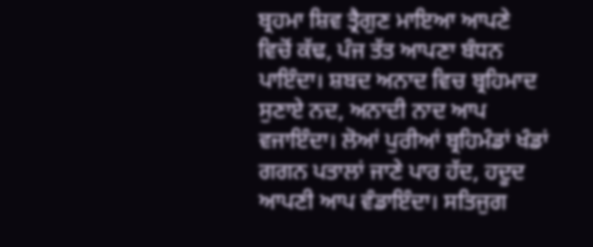ਬ੍ਰਹਮਾ ਸ਼ਿਵ ਤ੍ਰੈਗੁਣ ਮਾਇਆ ਆਪਣੇ ਵਿਚੋਂ ਕੱਢ, ਪੰਜ ਤੱਤ ਆਪਣਾ ਬੰਧਨ ਪਾਇੰਦਾ। ਸ਼ਬਦ ਅਨਾਦ ਵਿਚ ਬ੍ਰਹਿਮਾਦ ਸੁਣਾਏ ਨਦ, ਅਨਾਦੀ ਨਾਦ ਆਪ ਵਜਾਇੰਦਾ। ਲੋਆਂ ਪੁਰੀਆਂ ਬ੍ਰਹਿਮੰਡਾਂ ਖੰਡਾਂ ਗਗਨ ਪਤਾਲਾਂ ਜਾਣੇ ਪਾਰ ਹੱਦ, ਹਦੂਦ ਆਪਣੀ ਆਪ ਵੰਡਾਇੰਦਾ। ਸਤਿਜੁਗ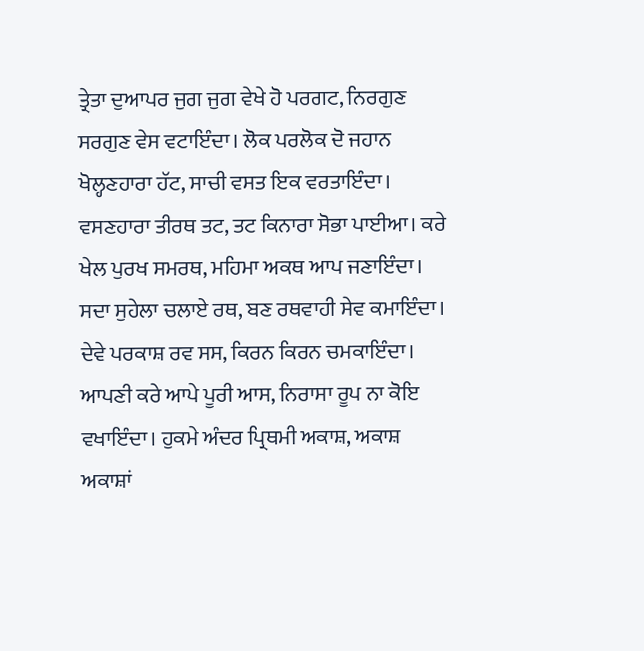ਤ੍ਰੇਤਾ ਦੁਆਪਰ ਜੁਗ ਜੁਗ ਵੇਖੇ ਹੋ ਪਰਗਟ, ਨਿਰਗੁਣ ਸਰਗੁਣ ਵੇਸ ਵਟਾਇੰਦਾ। ਲੋਕ ਪਰਲੋਕ ਦੋ ਜਹਾਨ ਖੋਲ੍ਹਣਹਾਰਾ ਹੱਟ, ਸਾਚੀ ਵਸਤ ਇਕ ਵਰਤਾਇੰਦਾ। ਵਸਣਹਾਰਾ ਤੀਰਥ ਤਟ, ਤਟ ਕਿਨਾਰਾ ਸੋਭਾ ਪਾਈਆ। ਕਰੇ ਖੇਲ ਪੁਰਖ ਸਮਰਥ, ਮਹਿਮਾ ਅਕਥ ਆਪ ਜਣਾਇੰਦਾ। ਸਦਾ ਸੁਹੇਲਾ ਚਲਾਏ ਰਥ, ਬਣ ਰਥਵਾਹੀ ਸੇਵ ਕਮਾਇੰਦਾ। ਦੇਵੇ ਪਰਕਾਸ਼ ਰਵ ਸਸ, ਕਿਰਨ ਕਿਰਨ ਚਮਕਾਇੰਦਾ। ਆਪਣੀ ਕਰੇ ਆਪੇ ਪੂਰੀ ਆਸ, ਨਿਰਾਸਾ ਰੂਪ ਨਾ ਕੋਇ ਵਖਾਇੰਦਾ। ਹੁਕਮੇ ਅੰਦਰ ਪ੍ਰਿਥਮੀ ਅਕਾਸ਼, ਅਕਾਸ਼ ਅਕਾਸ਼ਾਂ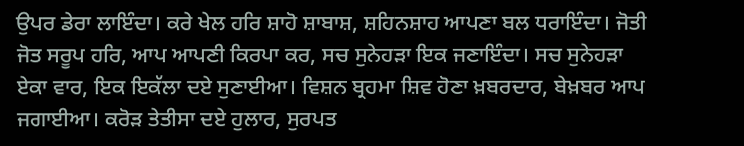ਉਪਰ ਡੇਰਾ ਲਾਇੰਦਾ। ਕਰੇ ਖੇਲ ਹਰਿ ਸ਼ਾਹੋ ਸ਼ਾਬਾਸ਼, ਸ਼ਹਿਨਸ਼ਾਹ ਆਪਣਾ ਬਲ ਧਰਾਇੰਦਾ। ਜੋਤੀ ਜੋਤ ਸਰੂਪ ਹਰਿ, ਆਪ ਆਪਣੀ ਕਿਰਪਾ ਕਰ, ਸਚ ਸੁਨੇਹੜਾ ਇਕ ਜਣਾਇੰਦਾ। ਸਚ ਸੁਨੇਹੜਾ ਏਕਾ ਵਾਰ, ਇਕ ਇਕੱਲਾ ਦਏ ਸੁਣਾਈਆ। ਵਿਸ਼ਨ ਬ੍ਰਹਮਾ ਸ਼ਿਵ ਹੋਣਾ ਖ਼ਬਰਦਾਰ, ਬੇਖ਼ਬਰ ਆਪ ਜਗਾਈਆ। ਕਰੋੜ ਤੇਤੀਸਾ ਦਏ ਹੁਲਾਰ, ਸੁਰਪਤ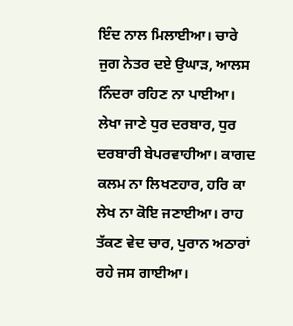ਇੰਦ ਨਾਲ ਮਿਲਾਈਆ। ਚਾਰੇ ਜੁਗ ਨੇਤਰ ਦਏ ਉਘਾੜ, ਆਲਸ ਨਿੰਦਰਾ ਰਹਿਣ ਨਾ ਪਾਈਆ। ਲੇਖਾ ਜਾਣੇ ਧੁਰ ਦਰਬਾਰ, ਧੁਰ ਦਰਬਾਰੀ ਬੇਪਰਵਾਹੀਆ। ਕਾਗਦ ਕਲਮ ਨਾ ਲਿਖਣਹਾਰ, ਹਰਿ ਕਾ ਲੇਖ ਨਾ ਕੋਇ ਜਣਾਈਆ। ਰਾਹ ਤੱਕਣ ਵੇਦ ਚਾਰ, ਪੁਰਾਨ ਅਠਾਰਾਂ ਰਹੇ ਜਸ ਗਾਈਆ।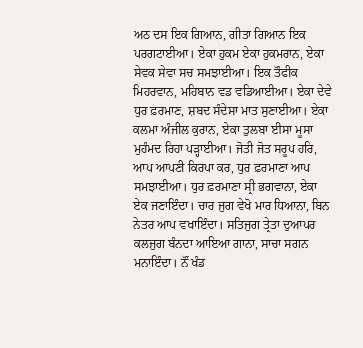ਅਠ ਦਸ ਇਕ ਗਿਆਨ, ਗੀਤਾ ਗਿਆਨ ਇਕ ਪਰਗਟਾਈਆ। ਏਕਾ ਹੁਕਮ ਏਕਾ ਹੁਕਮਰਾਨ, ਏਕਾ ਸੇਵਕ ਸੇਵਾ ਸਚ ਸਮਝਾਈਆ। ਇਕ ਤੌਫੀਕ ਮਿਹਰਵਾਨ, ਮਹਿਬਾਨ ਵਡ ਵਡਿਆਈਆ। ਏਕਾ ਦੇਵੇ ਧੁਰ ਫ਼ਰਮਾਣ, ਸ਼ਬਦ ਸੰਦੇਸਾ ਮਾਤ ਸੁਣਾਈਆ। ਏਕਾ ਕਲਮਾ ਅੰਜੀਲ ਕੁਰਾਨ, ਏਕਾ ਤੁਲਬਾ ਈਸਾ ਮੂਸਾ ਮੁਹੰਮਦ ਰਿਹਾ ਪੜ੍ਹਾਈਆ। ਜੋਤੀ ਜੋਤ ਸਰੂਪ ਹਰਿ, ਆਪ ਆਪਣੀ ਕਿਰਪਾ ਕਰ, ਧੁਰ ਫ਼ਰਮਾਣਾ ਆਪ ਸਮਝਾਈਆ। ਧੁਰ ਫ਼ਰਮਾਣਾ ਸ੍ਰੀ ਭਗਵਾਨਾ, ਏਕਾ ਏਕ ਜਣਾਇੰਦਾ। ਚਾਰ ਜੁਗ ਵੇਖੋ ਮਾਰ ਧਿਆਨਾ, ਬਿਨ ਨੇਤਰ ਆਪ ਵਖਾਇੰਦਾ। ਸਤਿਜੁਗ ਤ੍ਰੇਤਾ ਦੁਆਪਰ ਕਲਜੁਗ ਬੰਨਦਾ ਆਇਆ ਗਾਨਾ, ਸਾਚਾ ਸਗਨ ਮਨਾਇੰਦਾ। ਨੌਂ ਖੰਡ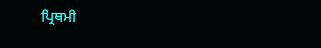ਪ੍ਰਿਥਮੀ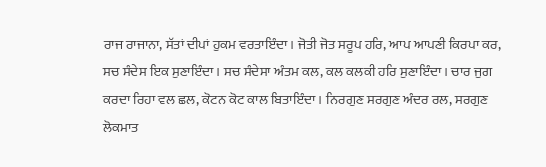ਰਾਜ ਰਾਜਾਨਾ, ਸੱਤਾਂ ਦੀਪਾਂ ਹੁਕਮ ਵਰਤਾਇੰਦਾ। ਜੋਤੀ ਜੋਤ ਸਰੂਪ ਹਰਿ, ਆਪ ਆਪਣੀ ਕਿਰਪਾ ਕਰ, ਸਚ ਸੰਦੇਸ ਇਕ ਸੁਣਾਇੰਦਾ। ਸਚ ਸੰਦੇਸਾ ਅੰਤਮ ਕਲ, ਕਲ ਕਲਕੀ ਹਰਿ ਸੁਣਾਇੰਦਾ। ਚਾਰ ਜੁਗ ਕਰਦਾ ਰਿਹਾ ਵਲ ਛਲ, ਕੋਟਨ ਕੋਟ ਕਾਲ ਬਿਤਾਇੰਦਾ। ਨਿਰਗੁਣ ਸਰਗੁਣ ਅੰਦਰ ਰਲ, ਸਰਗੁਣ ਲੋਕਮਾਤ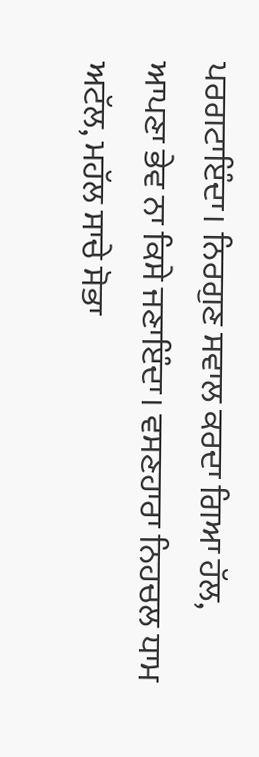ਪਰਗਟਾਇੰਦਾ। ਨਿਰਗੁਣ ਸਵਾਲ ਕਰਦਾ ਗਿਆ ਹੱਲ, ਆਪਣਾ ਭੇਵ ਨਾ ਕਿਸੇ ਜਣਾਇੰਦਾ। ਵਸਣਹਾਰਾ ਨਿਹਚਲ ਧਾਮ ਅਟੱਲ, ਮਹੱਲ ਸਾਚੇ ਸੋਭਾ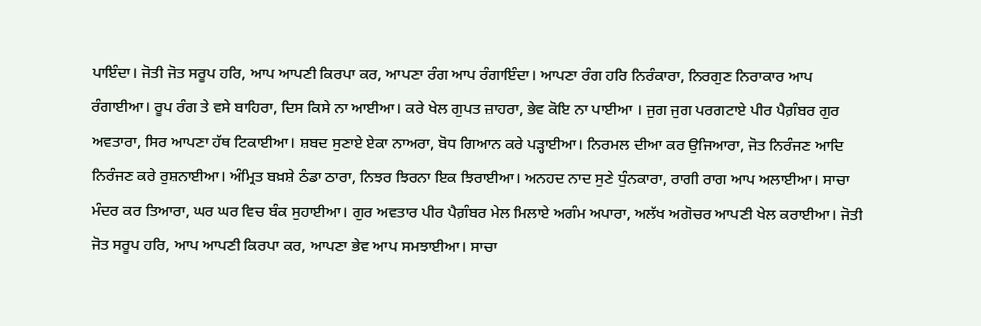ਪਾਇੰਦਾ। ਜੋਤੀ ਜੋਤ ਸਰੂਪ ਹਰਿ, ਆਪ ਆਪਣੀ ਕਿਰਪਾ ਕਰ, ਆਪਣਾ ਰੰਗ ਆਪ ਰੰਗਾਇੰਦਾ। ਆਪਣਾ ਰੰਗ ਹਰਿ ਨਿਰੰਕਾਰਾ, ਨਿਰਗੁਣ ਨਿਰਾਕਾਰ ਆਪ ਰੰਗਾਈਆ। ਰੂਪ ਰੰਗ ਤੇ ਵਸੇ ਬਾਹਿਰਾ, ਦਿਸ ਕਿਸੇ ਨਾ ਆਈਆ। ਕਰੇ ਖੇਲ ਗੁਪਤ ਜ਼ਾਹਰਾ, ਭੇਵ ਕੋਇ ਨਾ ਪਾਈਆ । ਜੁਗ ਜੁਗ ਪਰਗਟਾਏ ਪੀਰ ਪੈਗ਼ੰਬਰ ਗੁਰ ਅਵਤਾਰਾ, ਸਿਰ ਆਪਣਾ ਹੱਥ ਟਿਕਾਈਆ। ਸ਼ਬਦ ਸੁਣਾਏ ਏਕਾ ਨਾਅਰਾ, ਬੋਧ ਗਿਆਨ ਕਰੇ ਪੜ੍ਹਾਈਆ। ਨਿਰਮਲ ਦੀਆ ਕਰ ਉਜਿਆਰਾ, ਜੋਤ ਨਿਰੰਜਣ ਆਦਿ ਨਿਰੰਜਣ ਕਰੇ ਰੁਸ਼ਨਾਈਆ। ਅੰਮ੍ਰਿਤ ਬਖ਼ਸ਼ੇ ਠੰਡਾ ਠਾਰਾ, ਨਿਝਰ ਝਿਰਨਾ ਇਕ ਝਿਰਾਈਆ। ਅਨਹਦ ਨਾਦ ਸੁਣੇ ਧੁੰਨਕਾਰਾ, ਰਾਗੀ ਰਾਗ ਆਪ ਅਲਾਈਆ। ਸਾਚਾ ਮੰਦਰ ਕਰ ਤਿਆਰਾ, ਘਰ ਘਰ ਵਿਚ ਬੰਕ ਸੁਹਾਈਆ। ਗੁਰ ਅਵਤਾਰ ਪੀਰ ਪੈਗ਼ੰਬਰ ਮੇਲ ਮਿਲਾਏ ਅਗੰਮ ਅਪਾਰਾ, ਅਲੱਖ ਅਗੋਚਰ ਆਪਣੀ ਖੇਲ ਕਰਾਈਆ। ਜੋਤੀ ਜੋਤ ਸਰੂਪ ਹਰਿ, ਆਪ ਆਪਣੀ ਕਿਰਪਾ ਕਰ, ਆਪਣਾ ਭੇਵ ਆਪ ਸਮਝਾਈਆ। ਸਾਚਾ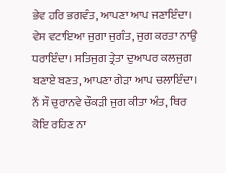ਭੇਵ ਹਰਿ ਭਗਵੰਤ, ਆਪਣਾ ਆਪ ਜਣਾਇੰਦਾ। ਵੇਸ ਵਟਾਇਆ ਜੁਗਾ ਜੁਗੰਤ, ਜੁਗ ਕਰਤਾ ਨਾਉਂ ਧਰਾਇੰਦਾ। ਸਤਿਜੁਗ ਤ੍ਰੇਤਾ ਦੁਆਪਰ ਕਲਜੁਗ ਬਣਾਏ ਬਣਤ, ਆਪਣਾ ਗੇੜਾ ਆਪ ਚਲਾਇੰਦਾ। ਨੌਂ ਸੌ ਚੁਰਾਨਵੇ ਚੌਕੜੀ ਜੁਗ ਕੀਤਾ ਅੰਤ, ਥਿਰ ਕੋਇ ਰਹਿਣ ਨਾ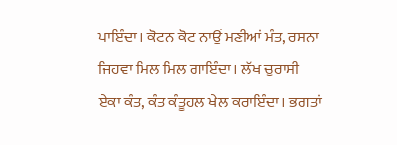ਪਾਇੰਦਾ। ਕੋਟਨ ਕੋਟ ਨਾਉਂ ਮਣੀਆਂ ਮੰਤ, ਰਸਨਾ ਜਿਹਵਾ ਮਿਲ ਮਿਲ ਗਾਇੰਦਾ। ਲੱਖ ਚੁਰਾਸੀ ਏਕਾ ਕੰਤ, ਕੰਤ ਕੰਤੂਹਲ ਖੇਲ ਕਰਾਇੰਦਾ। ਭਗਤਾਂ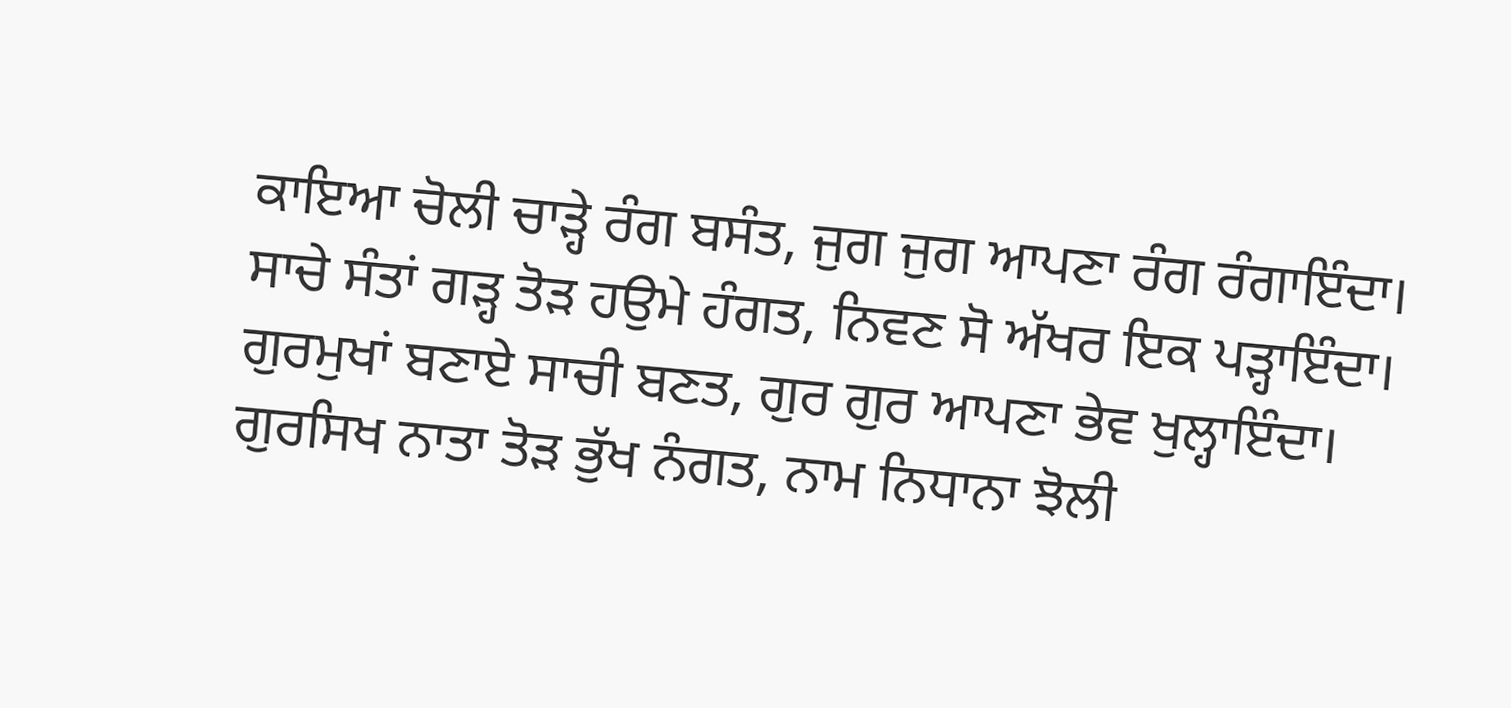ਕਾਇਆ ਚੋਲੀ ਚਾੜ੍ਹੇ ਰੰਗ ਬਸੰਤ, ਜੁਗ ਜੁਗ ਆਪਣਾ ਰੰਗ ਰੰਗਾਇੰਦਾ। ਸਾਚੇ ਸੰਤਾਂ ਗੜ੍ਹ ਤੋੜ ਹਉਮੇ ਹੰਗਤ, ਨਿਵਣ ਸੋ ਅੱਖਰ ਇਕ ਪੜ੍ਹਾਇੰਦਾ। ਗੁਰਮੁਖਾਂ ਬਣਾਏ ਸਾਚੀ ਬਣਤ, ਗੁਰ ਗੁਰ ਆਪਣਾ ਭੇਵ ਖੁਲ੍ਹਾਇੰਦਾ। ਗੁਰਸਿਖ ਨਾਤਾ ਤੋੜ ਭੁੱਖ ਨੰਗਤ, ਨਾਮ ਨਿਧਾਨਾ ਝੋਲੀ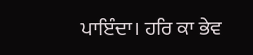ਪਾਇੰਦਾ। ਹਰਿ ਕਾ ਭੇਵ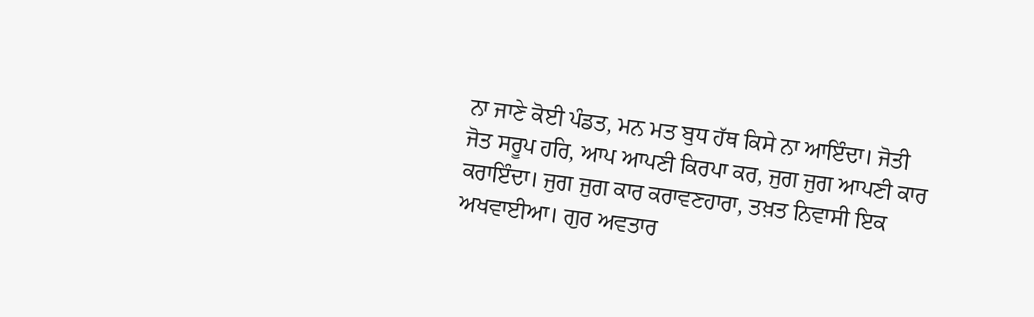ਨਾ ਜਾਣੇ ਕੋਈ ਪੰਡਤ, ਮਨ ਮਤ ਬੁਧ ਹੱਥ ਕਿਸੇ ਨਾ ਆਇੰਦਾ। ਜੋਤੀ ਜੋਤ ਸਰੂਪ ਹਰਿ, ਆਪ ਆਪਣੀ ਕਿਰਪਾ ਕਰ, ਜੁਗ ਜੁਗ ਆਪਣੀ ਕਾਰ ਕਰਾਇੰਦਾ। ਜੁਗ ਜੁਗ ਕਾਰ ਕਰਾਵਣਹਾਰਾ, ਤਖ਼ਤ ਨਿਵਾਸੀ ਇਕ ਅਖਵਾਈਆ। ਗੁਰ ਅਵਤਾਰ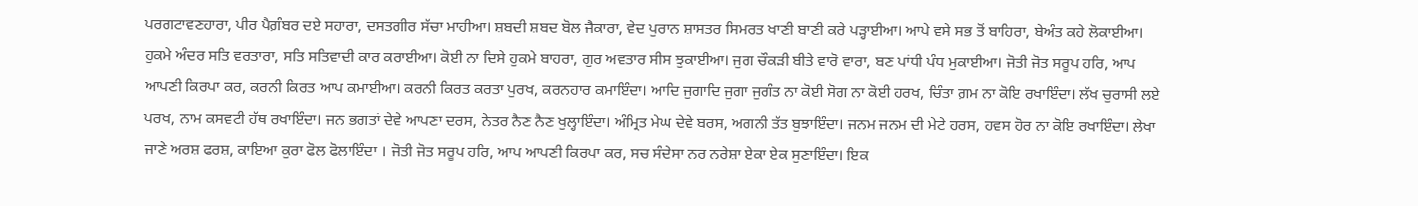ਪਰਗਟਾਵਣਹਾਰਾ, ਪੀਰ ਪੈਗ਼ੰਬਰ ਦਏ ਸਹਾਰਾ, ਦਸਤਗੀਰ ਸੱਚਾ ਮਾਹੀਆ। ਸ਼ਬਦੀ ਸ਼ਬਦ ਬੋਲ ਜੈਕਾਰਾ, ਵੇਦ ਪੁਰਾਨ ਸ਼ਾਸਤਰ ਸਿਮਰਤ ਖਾਣੀ ਬਾਣੀ ਕਰੇ ਪੜ੍ਹਾਈਆ। ਆਪੇ ਵਸੇ ਸਭ ਤੋਂ ਬਾਹਿਰਾ, ਬੇਅੰਤ ਕਹੇ ਲੋਕਾਈਆ। ਹੁਕਮੇ ਅੰਦਰ ਸਤਿ ਵਰਤਾਰਾ, ਸਤਿ ਸਤਿਵਾਦੀ ਕਾਰ ਕਰਾਈਆ। ਕੋਈ ਨਾ ਦਿਸੇ ਹੁਕਮੇ ਬਾਹਰਾ, ਗੁਰ ਅਵਤਾਰ ਸੀਸ ਝੁਕਾਈਆ। ਜੁਗ ਚੌਕੜੀ ਬੀਤੇ ਵਾਰੋ ਵਾਰਾ, ਬਣ ਪਾਂਧੀ ਪੰਧ ਮੁਕਾਈਆ। ਜੋਤੀ ਜੋਤ ਸਰੂਪ ਹਰਿ, ਆਪ ਆਪਣੀ ਕਿਰਪਾ ਕਰ, ਕਰਨੀ ਕਿਰਤ ਆਪ ਕਮਾਈਆ। ਕਰਨੀ ਕਿਰਤ ਕਰਤਾ ਪੁਰਖ, ਕਰਨਹਾਰ ਕਮਾਇੰਦਾ। ਆਦਿ ਜੁਗਾਦਿ ਜੁਗਾ ਜੁਗੰਤ ਨਾ ਕੋਈ ਸੋਗ ਨਾ ਕੋਈ ਹਰਖ, ਚਿੰਤਾ ਗ਼ਮ ਨਾ ਕੋਇ ਰਖਾਇੰਦਾ। ਲੱਖ ਚੁਰਾਸੀ ਲਏ ਪਰਖ, ਨਾਮ ਕਸਵਟੀ ਹੱਥ ਰਖਾਇੰਦਾ। ਜਨ ਭਗਤਾਂ ਦੇਵੇ ਆਪਣਾ ਦਰਸ, ਨੇਤਰ ਨੈਣ ਨੈਣ ਖੁਲ੍ਹਾਇੰਦਾ। ਅੰਮ੍ਰਿਤ ਮੇਘ ਦੇਵੇ ਬਰਸ, ਅਗਨੀ ਤੱਤ ਬੁਝਾਇੰਦਾ। ਜਨਮ ਜਨਮ ਦੀ ਮੇਟੇ ਹਰਸ, ਹਵਸ ਹੋਰ ਨਾ ਕੋਇ ਰਖਾਇੰਦਾ। ਲੇਖਾ ਜਾਣੇ ਅਰਸ਼ ਫਰਸ਼, ਕਾਇਆ ਕੁਰਾ ਫੋਲ ਫੋਲਾਇੰਦਾ । ਜੋਤੀ ਜੋਤ ਸਰੂਪ ਹਰਿ, ਆਪ ਆਪਣੀ ਕਿਰਪਾ ਕਰ, ਸਚ ਸੰਦੇਸਾ ਨਰ ਨਰੇਸ਼ਾ ਏਕਾ ਏਕ ਸੁਣਾਇੰਦਾ। ਇਕ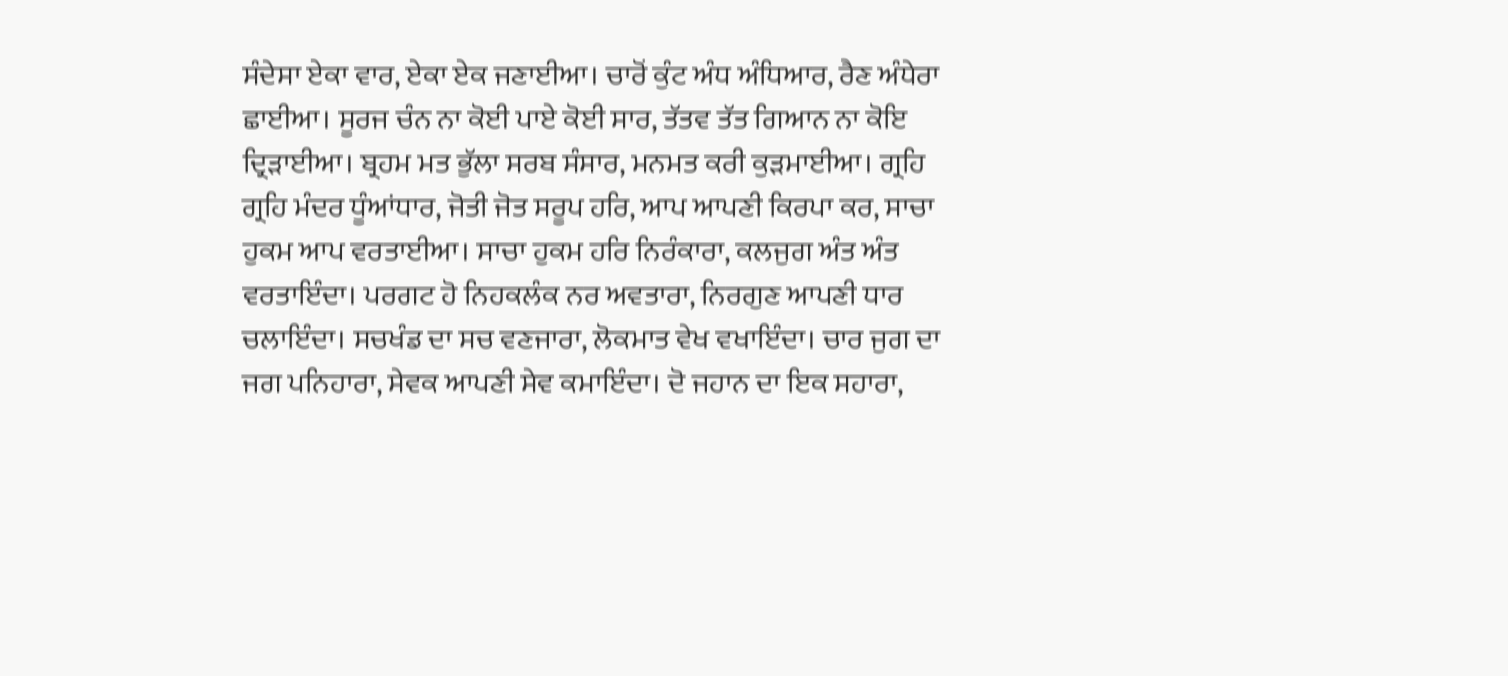ਸੰਦੇਸਾ ਏਕਾ ਵਾਰ, ਏਕਾ ਏਕ ਜਣਾਈਆ। ਚਾਰੋਂ ਕੁੰਟ ਅੰਧ ਅੰਧਿਆਰ, ਰੈਣ ਅੰਧੇਰਾ ਛਾਈਆ। ਸੂਰਜ ਚੰਨ ਨਾ ਕੋਈ ਪਾਏ ਕੋਈ ਸਾਰ, ਤੱਤਵ ਤੱਤ ਗਿਆਨ ਨਾ ਕੋਇ ਦ੍ਰਿੜਾਈਆ। ਬ੍ਰਹਮ ਮਤ ਭੁੱਲਾ ਸਰਬ ਸੰਸਾਰ, ਮਨਮਤ ਕਰੀ ਕੁੜਮਾਈਆ। ਗ੍ਰਹਿ ਗ੍ਰਹਿ ਮੰਦਰ ਧੂੰਆਂਧਾਰ, ਜੋਤੀ ਜੋਤ ਸਰੂਪ ਹਰਿ, ਆਪ ਆਪਣੀ ਕਿਰਪਾ ਕਰ, ਸਾਚਾ ਹੁਕਮ ਆਪ ਵਰਤਾਈਆ। ਸਾਚਾ ਹੁਕਮ ਹਰਿ ਨਿਰੰਕਾਰਾ, ਕਲਜੁਗ ਅੰਤ ਅੰਤ ਵਰਤਾਇੰਦਾ। ਪਰਗਟ ਹੋ ਨਿਹਕਲੰਕ ਨਰ ਅਵਤਾਰਾ, ਨਿਰਗੁਣ ਆਪਣੀ ਧਾਰ ਚਲਾਇੰਦਾ। ਸਚਖੰਡ ਦਾ ਸਚ ਵਣਜਾਰਾ, ਲੋਕਮਾਤ ਵੇਖ ਵਖਾਇੰਦਾ। ਚਾਰ ਜੁਗ ਦਾ ਜਗ ਪਨਿਹਾਰਾ, ਸੇਵਕ ਆਪਣੀ ਸੇਵ ਕਮਾਇੰਦਾ। ਦੋ ਜਹਾਨ ਦਾ ਇਕ ਸਹਾਰਾ,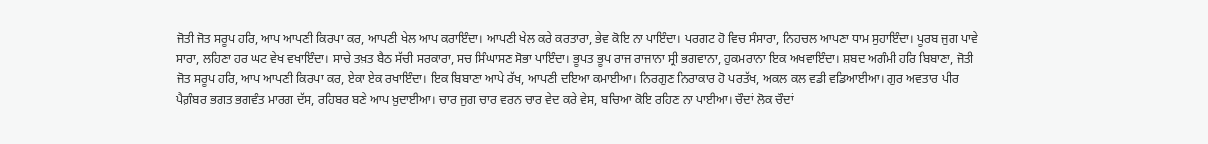ਜੋਤੀ ਜੋਤ ਸਰੂਪ ਹਰਿ, ਆਪ ਆਪਣੀ ਕਿਰਪਾ ਕਰ, ਆਪਣੀ ਖੇਲ ਆਪ ਕਰਾਇੰਦਾ। ਆਪਣੀ ਖੇਲ ਕਰੇ ਕਰਤਾਰਾ, ਭੇਵ ਕੋਇ ਨਾ ਪਾਇੰਦਾ। ਪਰਗਟ ਹੋ ਵਿਚ ਸੰਸਾਰਾ, ਨਿਹਚਲ ਆਪਣਾ ਧਾਮ ਸੁਹਾਇੰਦਾ। ਪੂਰਬ ਜੁਗ ਪਾਵੇ ਸਾਰਾ, ਲਹਿਣਾ ਹਰ ਘਟ ਵੇਖ ਵਖਾਇੰਦਾ। ਸਾਚੇ ਤਖ਼ਤ ਬੈਠ ਸੱਚੀ ਸਰਕਾਰਾ, ਸਚ ਸਿੰਘਾਸਣ ਸੋਭਾ ਪਾਇੰਦਾ। ਭੂਪਤ ਭੂਪ ਰਾਜ ਰਾਜਾਨਾ ਸ੍ਰੀ ਭਗਵਾਨਾ, ਹੁਕਮਰਾਨਾ ਇਕ ਅਖਵਾਇੰਦਾ। ਸ਼ਬਦ ਅਗੰਮੀ ਹਰਿ ਬਿਬਾਣਾ, ਜੋਤੀ ਜੋਤ ਸਰੂਪ ਹਰਿ, ਆਪ ਆਪਣੀ ਕਿਰਪਾ ਕਰ, ਏਕਾ ਏਕ ਰਖਾਇੰਦਾ। ਇਕ ਬਿਬਾਣਾ ਆਪੇ ਰੱਖ, ਆਪਣੀ ਦਇਆ ਕਮਾਈਆ। ਨਿਰਗੁਣ ਨਿਰਾਕਾਰ ਹੋ ਪਰਤੱਖ, ਅਕਲ ਕਲ ਵਡੀ ਵਡਿਆਈਆ। ਗੁਰ ਅਵਤਾਰ ਪੀਰ ਪੈਗ਼ੰਬਰ ਭਗਤ ਭਗਵੰਤ ਮਾਰਗ ਦੱਸ, ਰਹਿਬਰ ਬਣੇ ਆਪ ਖ਼ੁਦਾਈਆ। ਚਾਰ ਜੁਗ ਚਾਰ ਵਰਨ ਚਾਰ ਵੇਦ ਕਰੇ ਵੇਸ, ਬਚਿਆ ਕੋਇ ਰਹਿਣ ਨਾ ਪਾਈਆ। ਚੌਦਾਂ ਲੋਕ ਚੌਦਾਂ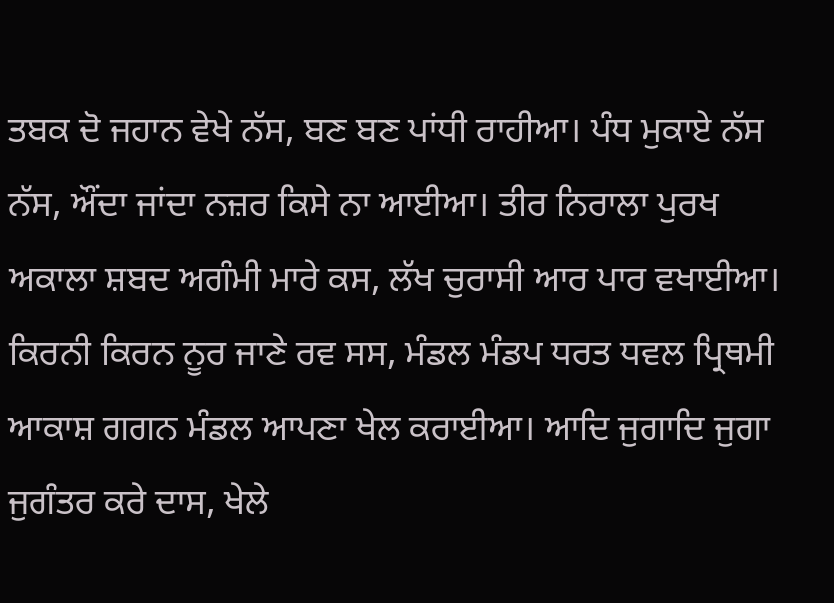ਤਬਕ ਦੋ ਜਹਾਨ ਵੇਖੇ ਨੱਸ, ਬਣ ਬਣ ਪਾਂਧੀ ਰਾਹੀਆ। ਪੰਧ ਮੁਕਾਏ ਨੱਸ ਨੱਸ, ਔਂਦਾ ਜਾਂਦਾ ਨਜ਼ਰ ਕਿਸੇ ਨਾ ਆਈਆ। ਤੀਰ ਨਿਰਾਲਾ ਪੁਰਖ ਅਕਾਲਾ ਸ਼ਬਦ ਅਗੰਮੀ ਮਾਰੇ ਕਸ, ਲੱਖ ਚੁਰਾਸੀ ਆਰ ਪਾਰ ਵਖਾਈਆ। ਕਿਰਨੀ ਕਿਰਨ ਨੂਰ ਜਾਣੇ ਰਵ ਸਸ, ਮੰਡਲ ਮੰਡਪ ਧਰਤ ਧਵਲ ਪ੍ਰਿਥਮੀ ਆਕਾਸ਼ ਗਗਨ ਮੰਡਲ ਆਪਣਾ ਖੇਲ ਕਰਾਈਆ। ਆਦਿ ਜੁਗਾਦਿ ਜੁਗਾ ਜੁਗੰਤਰ ਕਰੇ ਦਾਸ, ਖੇਲੇ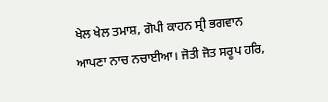ਖੇਲ ਖੇਲ ਤਮਾਸ਼, ਗੋਪੀ ਕਾਹਨ ਸ੍ਰੀ ਭਗਵਾਨ ਆਪਣਾ ਨਾਚ ਨਚਾਈਆ। ਜੋਤੀ ਜੋਤ ਸਰੂਪ ਹਰਿ,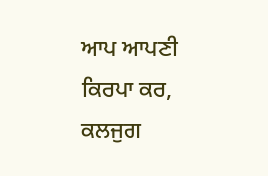ਆਪ ਆਪਣੀ ਕਿਰਪਾ ਕਰ, ਕਲਜੁਗ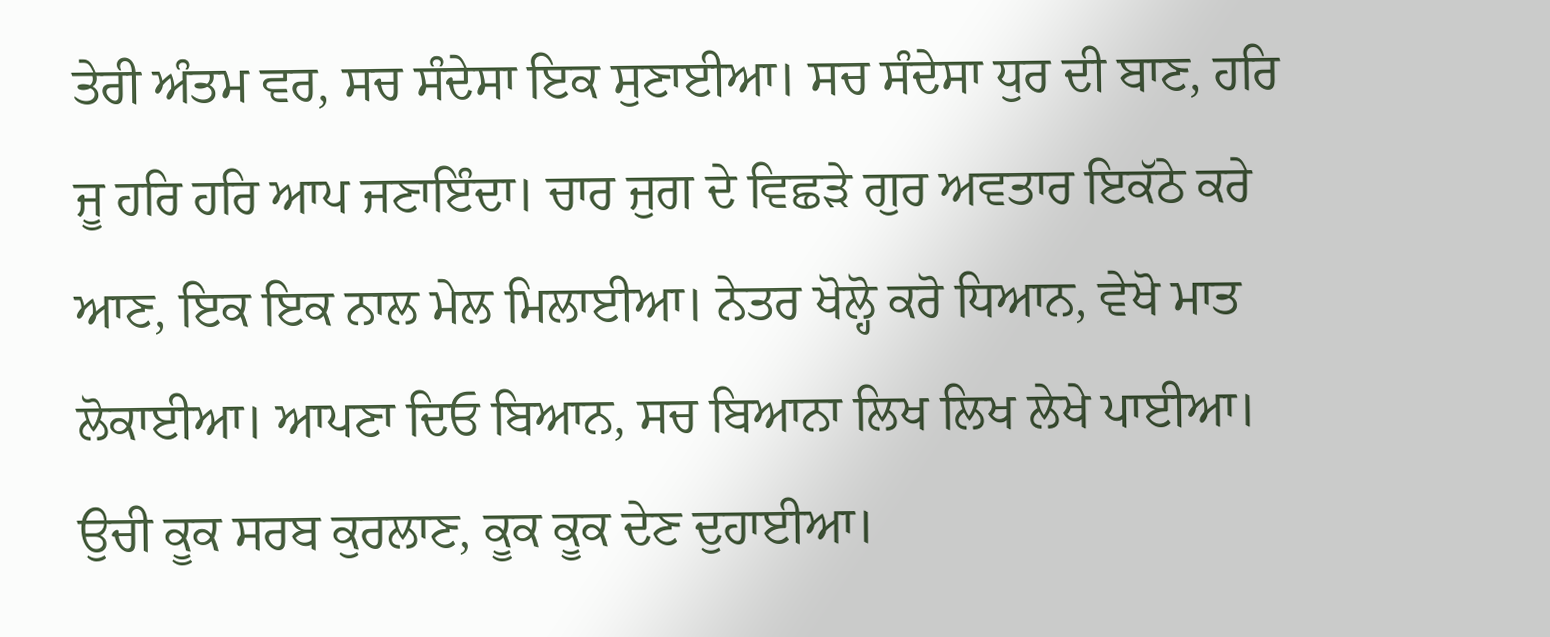ਤੇਰੀ ਅੰਤਮ ਵਰ, ਸਚ ਸੰਦੇਸਾ ਇਕ ਸੁਣਾਈਆ। ਸਚ ਸੰਦੇਸਾ ਧੁਰ ਦੀ ਬਾਣ, ਹਰਿ ਜੂ ਹਰਿ ਹਰਿ ਆਪ ਜਣਾਇੰਦਾ। ਚਾਰ ਜੁਗ ਦੇ ਵਿਛੜੇ ਗੁਰ ਅਵਤਾਰ ਇਕੱਠੇ ਕਰੇ ਆਣ, ਇਕ ਇਕ ਨਾਲ ਮੇਲ ਮਿਲਾਈਆ। ਨੇਤਰ ਖੋਲ੍ਹੋ ਕਰੋ ਧਿਆਨ, ਵੇਖੋ ਮਾਤ ਲੋਕਾਈਆ। ਆਪਣਾ ਦਿਓ ਬਿਆਨ, ਸਚ ਬਿਆਨਾ ਲਿਖ ਲਿਖ ਲੇਖੇ ਪਾਈਆ। ਉਚੀ ਕੂਕ ਸਰਬ ਕੁਰਲਾਣ, ਕੂਕ ਕੂਕ ਦੇਣ ਦੁਹਾਈਆ।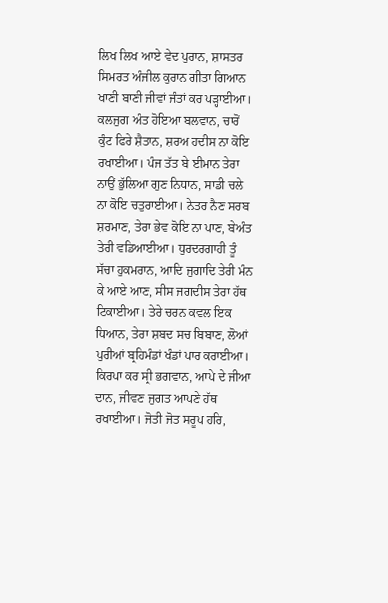ਲਿਖ ਲਿਖ ਆਏ ਵੇਦ ਪੁਰਾਨ, ਸ਼ਾਸਤਰ ਸਿਮਰਤ ਅੰਜੀਲ ਕੁਰਾਨ ਗੀਤਾ ਗਿਆਨ ਖਾਣੀ ਬਾਣੀ ਜੀਵਾਂ ਜੰਤਾਂ ਕਰ ਪੜ੍ਹਾਈਆ। ਕਲਜੁਗ ਅੰਤ ਹੋਇਆ ਬਲਵਾਨ, ਚਾਰੋਂ ਕੁੰਟ ਫਿਰੇ ਸ਼ੈਤਾਨ, ਸ਼ਰਅ ਹਦੀਸ ਨਾ ਕੋਇ ਰਖਾਈਆ। ਪੰਜ ਤੱਤ ਬੇ ਈਮਾਨ ਤੇਰਾ ਨਾਉਂ ਭੁੱਲਿਆ ਗੁਣ ਨਿਧਾਨ, ਸਾਡੀ ਚਲੇ ਨਾ ਕੋਇ ਚਤੁਰਾਈਆ। ਨੇਤਰ ਨੈਣ ਸਰਬ ਸ਼ਰਮਾਣ, ਤੇਰਾ ਭੇਵ ਕੋਇ ਨਾ ਪਾਣ, ਬੇਅੰਤ ਤੇਰੀ ਵਡਿਆਈਆ। ਧੁਰਦਰਗਾਹੀ ਤੂੰ ਸੱਚਾ ਹੁਕਮਰਾਨ, ਆਦਿ ਜੁਗਾਦਿ ਤੇਰੀ ਮੰਨ ਕੇ ਆਏ ਆਣ, ਸੀਸ ਜਗਦੀਸ ਤੇਰਾ ਹੱਥ ਟਿਕਾਈਆ। ਤੇਰੇ ਚਰਨ ਕਵਲ ਇਕ ਧਿਆਨ, ਤੇਰਾ ਸ਼ਬਦ ਸਚ ਬਿਬਾਣ, ਲੋਆਂ ਪੁਰੀਆਂ ਬ੍ਰਹਿਮੰਡਾਂ ਖੰਡਾਂ ਪਾਰ ਕਰਾਈਆ। ਕਿਰਪਾ ਕਰ ਸ੍ਰੀ ਭਗਵਾਨ, ਆਪੇ ਦੇ ਜੀਆ ਦਾਨ, ਜੀਵਣ ਜੁਗਤ ਆਪਣੇ ਹੱਥ ਰਖਾਈਆ। ਜੋਤੀ ਜੋਤ ਸਰੂਪ ਹਰਿ,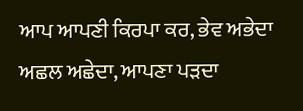ਆਪ ਆਪਣੀ ਕਿਰਪਾ ਕਰ, ਭੇਵ ਅਭੇਦਾ ਅਛਲ ਅਛੇਦਾ, ਆਪਣਾ ਪੜਦਾ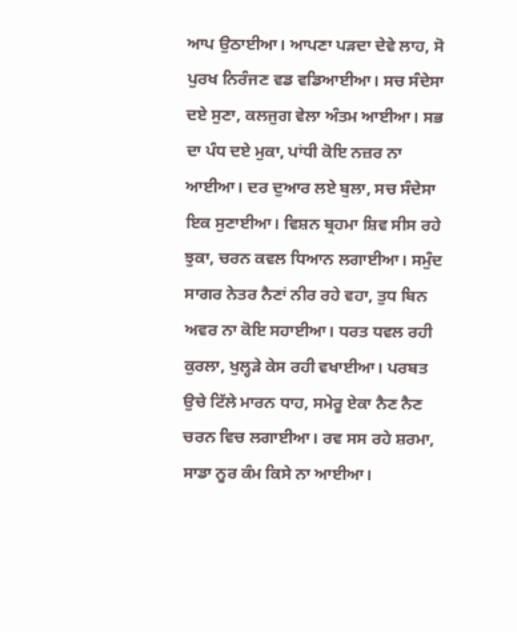ਆਪ ਉਠਾਈਆ। ਆਪਣਾ ਪੜਦਾ ਦੇਵੇ ਲਾਹ, ਸੋ ਪੁਰਖ ਨਿਰੰਜਣ ਵਡ ਵਡਿਆਈਆ। ਸਚ ਸੰਦੇਸਾ ਦਏ ਸੁਣਾ, ਕਲਜੁਗ ਵੇਲਾ ਅੰਤਮ ਆਈਆ। ਸਭ ਦਾ ਪੰਧ ਦਏ ਮੁਕਾ, ਪਾਂਧੀ ਕੋਇ ਨਜ਼ਰ ਨਾ ਆਈਆ। ਦਰ ਦੁਆਰ ਲਏ ਬੁਲਾ, ਸਚ ਸੰਦੇਸਾ ਇਕ ਸੁਣਾਈਆ। ਵਿਸ਼ਨ ਬ੍ਰਹਮਾ ਸ਼ਿਵ ਸੀਸ ਰਹੇ ਝੁਕਾ, ਚਰਨ ਕਵਲ ਧਿਆਨ ਲਗਾਈਆ। ਸਮੁੰਦ ਸਾਗਰ ਨੇਤਰ ਨੈਣਾਂ ਨੀਰ ਰਹੇ ਵਹਾ, ਤੁਧ ਬਿਨ ਅਵਰ ਨਾ ਕੋਇ ਸਹਾਈਆ। ਧਰਤ ਧਵਲ ਰਹੀ ਕੁਰਲਾ, ਖੁਲ੍ਹੜੇ ਕੇਸ ਰਹੀ ਵਖਾਈਆ। ਪਰਬਤ ਉਚੇ ਟਿੱਲੇ ਮਾਰਨ ਧਾਹ, ਸਮੇਰੂ ਏਕਾ ਨੈਣ ਨੈਣ ਚਰਨ ਵਿਚ ਲਗਾਈਆ। ਰਵ ਸਸ ਰਹੇ ਸ਼ਰਮਾ, ਸਾਡਾ ਨੂਰ ਕੰਮ ਕਿਸੇ ਨਾ ਆਈਆ।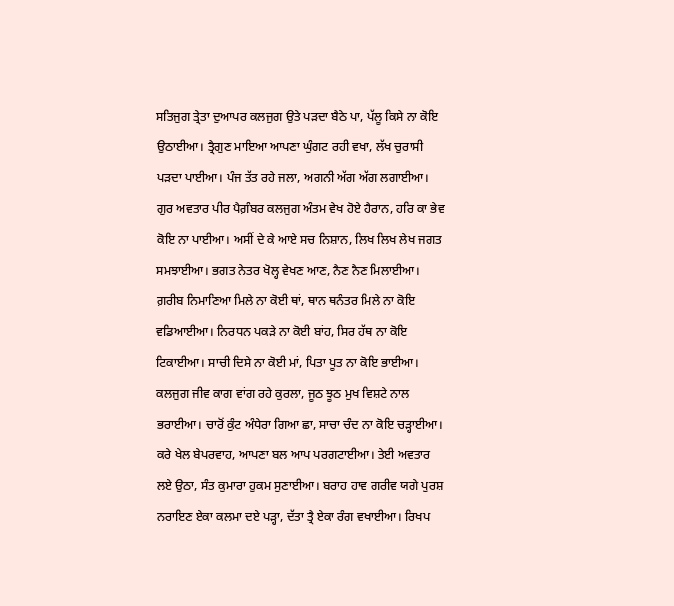ਸਤਿਜੁਗ ਤ੍ਰੇਤਾ ਦੁਆਪਰ ਕਲਜੁਗ ਉਤੇ ਪੜਦਾ ਬੈਠੇ ਪਾ, ਪੱਲੂ ਕਿਸੇ ਨਾ ਕੋਇ ਉਠਾਈਆ। ਤ੍ਰੈਗੁਣ ਮਾਇਆ ਆਪਣਾ ਘੁੰਗਟ ਰਹੀ ਵਖਾ, ਲੱਖ ਚੁਰਾਸੀ ਪੜਦਾ ਪਾਈਆ। ਪੰਜ ਤੱਤ ਰਹੇ ਜਲਾ, ਅਗਨੀ ਅੱਗ ਅੱਗ ਲਗਾਈਆ। ਗੁਰ ਅਵਤਾਰ ਪੀਰ ਪੈਗ਼ੰਬਰ ਕਲਜੁਗ ਅੰਤਮ ਵੇਖ ਹੋਏ ਹੈਰਾਨ, ਹਰਿ ਕਾ ਭੇਵ ਕੋਇ ਨਾ ਪਾਈਆ। ਅਸੀਂ ਦੇ ਕੇ ਆਏ ਸਚ ਨਿਸ਼ਾਨ, ਲਿਖ ਲਿਖ ਲੇਖ ਜਗਤ ਸਮਝਾਈਆ। ਭਗਤ ਨੇਤਰ ਖੋਲ੍ਹ ਵੇਖਣ ਆਣ, ਨੈਣ ਨੈਣ ਮਿਲਾਈਆ। ਗ਼ਰੀਬ ਨਿਮਾਣਿਆ ਮਿਲੇ ਨਾ ਕੋਈ ਥਾਂ, ਥਾਨ ਥਨੰਤਰ ਮਿਲੇ ਨਾ ਕੋਇ ਵਡਿਆਈਆ। ਨਿਰਧਨ ਪਕੜੇ ਨਾ ਕੋਈ ਬਾਂਹ, ਸਿਰ ਹੱਥ ਨਾ ਕੋਇ ਟਿਕਾਈਆ। ਸਾਚੀ ਦਿਸੇ ਨਾ ਕੋਈ ਮਾਂ, ਪਿਤਾ ਪੂਤ ਨਾ ਕੋਇ ਭਾਈਆ। ਕਲਜੁਗ ਜੀਵ ਕਾਗ ਵਾਂਗ ਰਹੇ ਕੁਰਲਾ, ਜੂਠ ਝੂਠ ਮੁਖ ਵਿਸ਼ਟੇ ਨਾਲ ਭਰਾਈਆ। ਚਾਰੋਂ ਕੁੰਟ ਅੰਧੇਰਾ ਗਿਆ ਛਾ, ਸਾਚਾ ਚੰਦ ਨਾ ਕੋਇ ਚੜ੍ਹਾਈਆ। ਕਰੇ ਖੇਲ ਬੇਪਰਵਾਹ, ਆਪਣਾ ਬਲ ਆਪ ਪਰਗਟਾਈਆ। ਤੇਈ ਅਵਤਾਰ ਲਏ ਉਠਾ, ਸੰਤ ਕੁਮਾਰਾ ਹੁਕਮ ਸੁਣਾਈਆ। ਬਰਾਹ ਹਾਵ ਗਰੀਵ ਯਗੇ ਪੁਰਸ਼ ਨਰਾਇਣ ਏਕਾ ਕਲਮਾ ਦਏ ਪੜ੍ਹਾ, ਦੱਤਾ ਤ੍ਰੈ ਏਕਾ ਰੰਗ ਵਖਾਈਆ। ਰਿਖਪ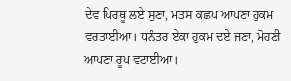ਦੇਵ ਪਿਰਥੂ ਲਏ ਸੁਣਾ, ਮਤਸ ਕਛਪ ਆਪਣਾ ਹੁਕਮ ਵਰਤਾਈਆ। ਧਨੰਤਰ ਏਕਾ ਹੁਕਮ ਦਏ ਜਣਾ, ਮੋਹਣੀ ਆਪਣਾ ਰੂਪ ਵਟਾਈਆ।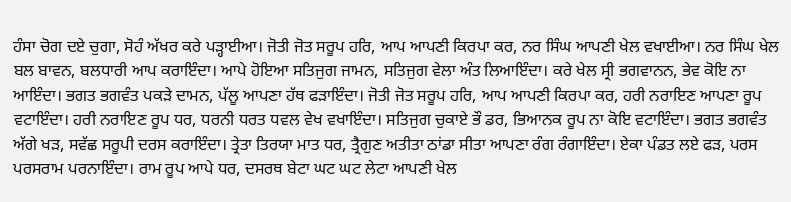ਹੰਸਾ ਚੋਗ ਦਏ ਚੁਗਾ, ਸੋਹੰ ਅੱਖਰ ਕਰੇ ਪੜ੍ਹਾਈਆ। ਜੋਤੀ ਜੋਤ ਸਰੂਪ ਹਰਿ, ਆਪ ਆਪਣੀ ਕਿਰਪਾ ਕਰ, ਨਰ ਸਿੰਘ ਆਪਣੀ ਖੇਲ ਵਖਾਈਆ। ਨਰ ਸਿੰਘ ਖੇਲ ਬਲ ਬਾਵਨ, ਬਲਧਾਰੀ ਆਪ ਕਰਾਇੰਦਾ। ਆਪੇ ਹੋਇਆ ਸਤਿਜੁਗ ਜਾਮਨ, ਸਤਿਜੁਗ ਵੇਲਾ ਅੰਤ ਲਿਆਇੰਦਾ। ਕਰੇ ਖੇਲ ਸ੍ਰੀ ਭਗਵਾਨਨ, ਭੇਵ ਕੋਇ ਨਾ ਆਇੰਦਾ। ਭਗਤ ਭਗਵੰਤ ਪਕੜੇ ਦਾਮਨ, ਪੱਲੂ ਆਪਣਾ ਹੱਥ ਫੜਾਇੰਦਾ। ਜੋਤੀ ਜੋਤ ਸਰੂਪ ਹਰਿ, ਆਪ ਆਪਣੀ ਕਿਰਪਾ ਕਰ, ਹਰੀ ਨਰਾਇਣ ਆਪਣਾ ਰੂਪ ਵਟਾਇੰਦਾ। ਹਰੀ ਨਰਾਇਣ ਰੂਪ ਧਰ, ਧਰਨੀ ਧਰਤ ਧਵਲ ਵੇਖ ਵਖਾਇੰਦਾ। ਸਤਿਜੁਗ ਚੁਕਾਏ ਭੌ ਡਰ, ਭਿਆਨਕ ਰੂਪ ਨਾ ਕੋਇ ਵਟਾਇੰਦਾ। ਭਗਤ ਭਗਵੰਤ ਅੱਗੇ ਖੜ, ਸਵੱਛ ਸਰੂਪੀ ਦਰਸ ਕਰਾਇੰਦਾ। ਤ੍ਰੇਤਾ ਤਿਰਯਾ ਮਾਤ ਧਰ, ਤ੍ਰੈਗੁਣ ਅਤੀਤਾ ਠਾਂਡਾ ਸੀਤਾ ਆਪਣਾ ਰੰਗ ਰੰਗਾਇੰਦਾ। ਏਕਾ ਪੰਡਤ ਲਏ ਫੜ, ਪਰਸ ਪਰਸਰਾਮ ਪਰਨਾਇੰਦਾ। ਰਾਮ ਰੂਪ ਆਪੇ ਧਰ, ਦਸਰਥ ਬੇਟਾ ਘਟ ਘਟ ਲੇਟਾ ਆਪਣੀ ਖੇਲ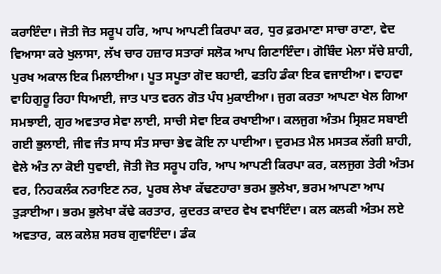ਕਰਾਇੰਦਾ। ਜੋਤੀ ਜੋਤ ਸਰੂਪ ਹਰਿ, ਆਪ ਆਪਣੀ ਕਿਰਪਾ ਕਰ, ਧੁਰ ਫ਼ਰਮਾਣਾ ਸਾਚਾ ਰਾਣਾ, ਵੇਦ ਵਿਆਸਾ ਕਰੇ ਖੁਲਾਸਾ, ਲੱਖ ਚਾਰ ਹਜ਼ਾਰ ਸਤਾਰਾਂ ਸਲੋਕ ਆਪ ਗਿਣਾਇੰਦਾ। ਗੋਬਿੰਦ ਮੇਲਾ ਸੱਚੇ ਸ਼ਾਹੀ, ਪੁਰਖ ਅਕਾਲ ਇਕ ਮਿਲਾਈਆ। ਪੂਤ ਸਪੂਤਾ ਗੋਦ ਬਹਾਈ, ਫਤਹਿ ਡੰਕਾ ਇਕ ਵਜਾਈਆ। ਵਾਹਵਾ ਵਾਹਿਗੁਰੂ ਰਿਹਾ ਧਿਆਈ, ਜਾਤ ਪਾਤ ਵਰਨ ਗੋਤ ਪੰਧ ਮੁਕਾਈਆ। ਜੁਗ ਕਰਤਾ ਆਪਣਾ ਖੇਲ ਗਿਆ ਸਮਝਾਈ, ਗੁਰ ਅਵਤਾਰ ਸੇਵਾ ਲਾਈ, ਸਾਚੀ ਸੇਵਾ ਇਕ ਰਖਾਈਆ। ਕਲਜੁਗ ਅੰਤਮ ਸ੍ਰਿਸ਼ਟ ਸਬਾਈ ਗਈ ਭੁਲਾਈ, ਜੀਵ ਜੰਤ ਸਾਧ ਸੰਤ ਸਾਚਾ ਭੇਵ ਕੋਇ ਨਾ ਪਾਈਆ। ਦੁਰਮਤ ਮੈਲ ਮਸਤਕ ਲੱਗੀ ਸ਼ਾਹੀ, ਵੇਲੇ ਅੰਤ ਨਾ ਕੋਈ ਧੁਵਾਈ, ਜੋਤੀ ਜੋਤ ਸਰੂਪ ਹਰਿ, ਆਪ ਆਪਣੀ ਕਿਰਪਾ ਕਰ, ਕਲਜੁਗ ਤੇਰੀ ਅੰਤਮ ਵਰ, ਨਿਹਕਲੰਕ ਨਰਾਇਣ ਨਰ, ਪੂਰਬ ਲੇਖਾ ਕੱਢਣਹਾਰਾ ਭਰਮ ਭੁਲੇਖਾ, ਭਰਮ ਆਪਣਾ ਆਪ ਤੁੜਾਈਆ। ਭਰਮ ਭੁਲੇਖਾ ਕੱਢੇ ਕਰਤਾਰ, ਕੁਦਰਤ ਕਾਦਰ ਵੇਖ ਵਖਾਇੰਦਾ। ਕਲ ਕਲਕੀ ਅੰਤਮ ਲਏ ਅਵਤਾਰ, ਕਲ ਕਲੇਸ਼ ਸਰਬ ਗੁਵਾਇੰਦਾ। ਡੰਕ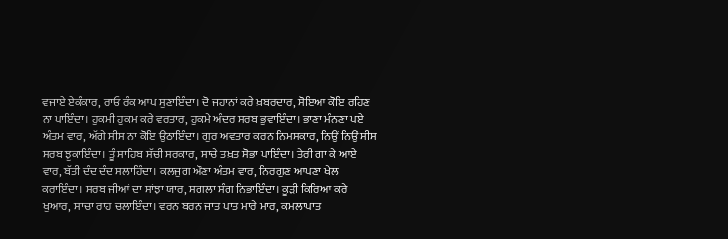ਵਜਾਏ ਏਕੰਕਾਰ, ਰਾਓ ਰੰਕ ਆਪ ਸੁਣਾਇੰਦਾ। ਦੋ ਜਹਾਨਾਂ ਕਰੇ ਖ਼ਬਰਦਾਰ, ਸੋਇਆ ਕੋਇ ਰਹਿਣ ਨਾ ਪਾਇੰਦਾ। ਹੁਕਮੀ ਹੁਕਮ ਕਰੇ ਵਰਤਾਰ, ਹੁਕਮੇ ਅੰਦਰ ਸਰਬ ਭੁਵਾਇੰਦਾ। ਭਾਣਾ ਮੰਨਣਾ ਪਏ ਅੰਤਮ ਵਾਰ, ਅੱਗੇ ਸੀਸ ਨਾ ਕੋਇ ਉਠਾਇੰਦਾ। ਗੁਰ ਅਵਤਾਰ ਕਰਨ ਨਿਮਸਕਾਰ, ਨਿਉਂ ਨਿਉਂ ਸੀਸ ਸਰਬ ਝੁਕਾਇੰਦਾ। ਤੂੰ ਸਾਹਿਬ ਸੱਚੀ ਸਰਕਾਰ, ਸਾਚੇ ਤਖ਼ਤ ਸੋਭਾ ਪਾਇੰਦਾ। ਤੇਰੀ ਗਾ ਕੇ ਆਏ ਵਾਰ, ਬੱਤੀ ਦੰਦ ਦੰਦ ਸਲਾਹਿੰਦਾ। ਕਲਜੁਗ ਔਣਾ ਅੰਤਮ ਵਾਰ, ਨਿਰਗੁਣ ਆਪਣਾ ਖੇਲ ਕਰਾਇੰਦਾ। ਸਰਬ ਜੀਆਂ ਦਾ ਸਾਂਝਾ ਯਾਰ, ਸਗਲਾ ਸੰਗ ਨਿਭਾਇੰਦਾ। ਕੂੜੀ ਕਿਰਿਆ ਕਰੇ ਖੁਆਰ, ਸਾਚਾ ਰਾਹ ਚਲਾਇੰਦਾ। ਵਰਨ ਬਰਨ ਜਾਤ ਪਾਤ ਮਾਰੇ ਮਾਰ, ਕਮਲਾਪਾਤ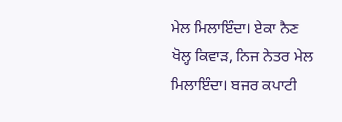ਮੇਲ ਮਿਲਾਇੰਦਾ। ਏਕਾ ਨੈਣ ਖੋਲ੍ਹ ਕਿਵਾੜ, ਨਿਜ ਨੇਤਰ ਮੇਲ ਮਿਲਾਇੰਦਾ। ਬਜਰ ਕਪਾਟੀ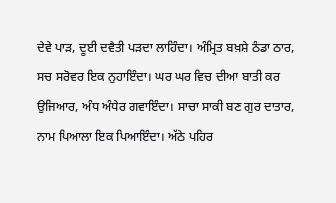ਦੇਵੇ ਪਾੜ, ਦੂਈ ਦਵੈਤੀ ਪੜਦਾ ਲਾਹਿੰਦਾ। ਅੰਮ੍ਰਿਤ ਬਖ਼ਸ਼ੇ ਠੰਡਾ ਠਾਰ, ਸਚ ਸਰੋਵਰ ਇਕ ਨੁਹਾਇੰਦਾ। ਘਰ ਘਰ ਵਿਚ ਦੀਆ ਬਾਤੀ ਕਰ ਉਜਿਆਰ, ਅੰਧ ਅੰਧੇਰ ਗਵਾਇੰਦਾ। ਸਾਚਾ ਸਾਕੀ ਬਣ ਗੁਰ ਦਾਤਾਰ, ਨਾਮ ਪਿਆਲਾ ਇਕ ਪਿਆਇੰਦਾ। ਅੱਠੇ ਪਹਿਰ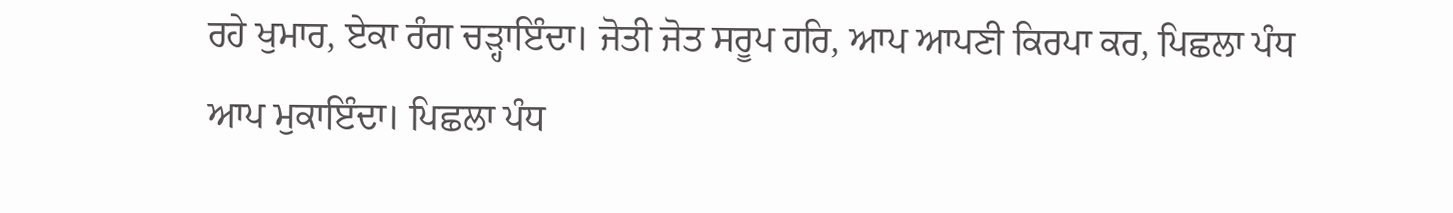ਰਹੇ ਖੁਮਾਰ, ਏਕਾ ਰੰਗ ਚੜ੍ਹਾਇੰਦਾ। ਜੋਤੀ ਜੋਤ ਸਰੂਪ ਹਰਿ, ਆਪ ਆਪਣੀ ਕਿਰਪਾ ਕਰ, ਪਿਛਲਾ ਪੰਧ ਆਪ ਮੁਕਾਇੰਦਾ। ਪਿਛਲਾ ਪੰਧ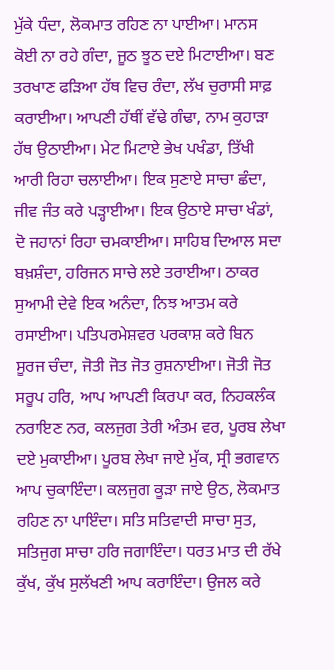ਮੁੱਕੇ ਧੰਦਾ, ਲੋਕਮਾਤ ਰਹਿਣ ਨਾ ਪਾਈਆ। ਮਾਨਸ ਕੋਈ ਨਾ ਰਹੇ ਗੰਦਾ, ਜੂਠ ਝੂਠ ਦਏ ਮਿਟਾਈਆ। ਬਣ ਤਰਖਾਣ ਫੜਿਆ ਹੱਥ ਵਿਚ ਰੰਦਾ, ਲੱਖ ਚੁਰਾਸੀ ਸਾਫ਼ ਕਰਾਈਆ। ਆਪਣੀ ਹੱਥੀਂ ਵੱਢੇ ਗੰਢਾ, ਨਾਮ ਕੁਹਾੜਾ ਹੱਥ ਉਠਾਈਆ। ਮੇਟ ਮਿਟਾਏ ਭੇਖ ਪਖੰਡਾ, ਤਿੱਖੀ ਆਰੀ ਰਿਹਾ ਚਲਾਈਆ। ਇਕ ਸੁਣਾਏ ਸਾਚਾ ਛੰਦਾ, ਜੀਵ ਜੰਤ ਕਰੇ ਪੜ੍ਹਾਈਆ। ਇਕ ਉਠਾਏ ਸਾਚਾ ਖੰਡਾਂ, ਦੋ ਜਹਾਨਾਂ ਰਿਹਾ ਚਮਕਾਈਆ। ਸਾਹਿਬ ਦਿਆਲ ਸਦਾ ਬਖ਼ਸ਼ੰਦਾ, ਹਰਿਜਨ ਸਾਚੇ ਲਏ ਤਰਾਈਆ। ਠਾਕਰ ਸੁਆਮੀ ਦੇਵੇ ਇਕ ਅਨੰਦਾ, ਨਿਝ ਆਤਮ ਕਰੇ ਰਸਾਈਆ। ਪਤਿਪਰਮੇਸ਼ਵਰ ਪਰਕਾਸ਼ ਕਰੇ ਬਿਨ ਸੂਰਜ ਚੰਦਾ, ਜੋਤੀ ਜੋਤ ਜੋਤ ਰੁਸ਼ਨਾਈਆ। ਜੋਤੀ ਜੋਤ ਸਰੂਪ ਹਰਿ, ਆਪ ਆਪਣੀ ਕਿਰਪਾ ਕਰ, ਨਿਹਕਲੰਕ ਨਰਾਇਣ ਨਰ, ਕਲਜੁਗ ਤੇਰੀ ਅੰਤਮ ਵਰ, ਪੂਰਬ ਲੇਖਾ ਦਏ ਮੁਕਾਈਆ। ਪੂਰਬ ਲੇਖਾ ਜਾਏ ਮੁੱਕ, ਸ੍ਰੀ ਭਗਵਾਨ ਆਪ ਚੁਕਾਇੰਦਾ। ਕਲਜੁਗ ਕੂੜਾ ਜਾਏ ਉਠ, ਲੋਕਮਾਤ ਰਹਿਣ ਨਾ ਪਾਇੰਦਾ। ਸਤਿ ਸਤਿਵਾਦੀ ਸਾਚਾ ਸੁਤ, ਸਤਿਜੁਗ ਸਾਚਾ ਹਰਿ ਜਗਾਇੰਦਾ। ਧਰਤ ਮਾਤ ਦੀ ਰੱਖੇ ਕੁੱਖ, ਕੁੱਖ ਸੁਲੱਖਣੀ ਆਪ ਕਰਾਇੰਦਾ। ਉਜਲ ਕਰੇ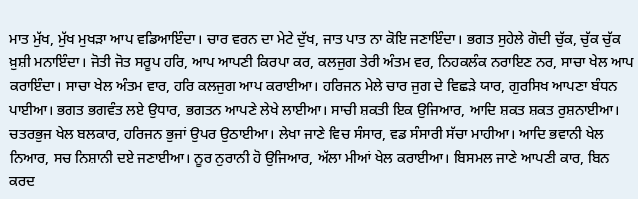ਮਾਤ ਮੁੱਖ, ਮੁੱਖ ਮੁਖੜਾ ਆਪ ਵਡਿਆਇੰਦਾ। ਚਾਰ ਵਰਨ ਦਾ ਮੇਟੇ ਦੁੱਖ, ਜਾਤ ਪਾਤ ਨਾ ਕੋਇ ਜਣਾਇੰਦਾ। ਭਗਤ ਸੁਹੇਲੇ ਗੋਦੀ ਚੁੱਕ, ਚੁੱਕ ਚੁੱਕ ਖ਼ੁਸ਼ੀ ਮਨਾਇੰਦਾ। ਜੋਤੀ ਜੋਤ ਸਰੂਪ ਹਰਿ, ਆਪ ਆਪਣੀ ਕਿਰਪਾ ਕਰ, ਕਲਜੁਗ ਤੇਰੀ ਅੰਤਮ ਵਰ, ਨਿਹਕਲੰਕ ਨਰਾਇਣ ਨਰ, ਸਾਚਾ ਖੇਲ ਆਪ ਕਰਾਇੰਦਾ। ਸਾਚਾ ਖੇਲ ਅੰਤਮ ਵਾਰ, ਹਰਿ ਕਲਜੁਗ ਆਪ ਕਰਾਈਆ। ਹਰਿਜਨ ਮੇਲੇ ਚਾਰ ਜੁਗ ਦੇ ਵਿਛੜੇ ਯਾਰ, ਗੁਰਸਿਖ ਆਪਣਾ ਬੰਧਨ ਪਾਈਆ। ਭਗਤ ਭਗਵੰਤ ਲਏ ਉਧਾਰ, ਭਗਤਨ ਆਪਣੇ ਲੇਖੇ ਲਾਈਆ। ਸਾਚੀ ਸ਼ਕਤੀ ਇਕ ਉਜਿਆਰ, ਆਦਿ ਸ਼ਕਤ ਸ਼ਕਤ ਰੁਸ਼ਨਾਈਆ। ਚਤਰਭੁਜ ਖੇਲ ਬਲਕਾਰ, ਹਰਿਜਨ ਭੁਜਾਂ ਉਪਰ ਉਠਾਈਆ। ਲੇਖਾ ਜਾਣੇ ਵਿਚ ਸੰਸਾਰ, ਵਡ ਸੰਸਾਰੀ ਸੱਚਾ ਮਾਹੀਆ। ਆਦਿ ਭਵਾਨੀ ਖੇਲ ਨਿਆਰ, ਸਚ ਨਿਸ਼ਾਨੀ ਦਏ ਜਣਾਈਆ। ਨੂਰ ਨੁਰਾਨੀ ਹੋ ਉਜਿਆਰ, ਅੱਲਾ ਮੀਆਂ ਖੇਲ ਕਰਾਈਆ। ਬਿਸਮਲ ਜਾਣੇ ਆਪਣੀ ਕਾਰ, ਬਿਨ ਕਰਦ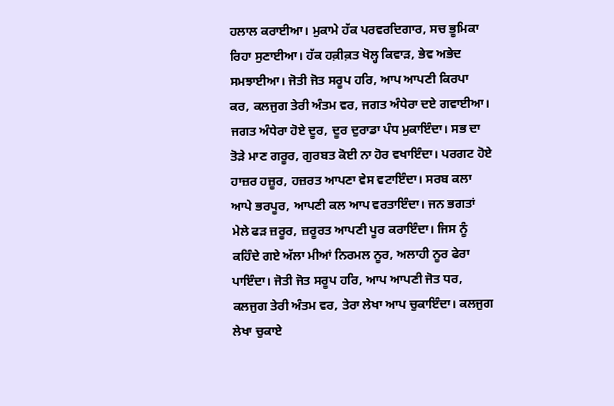ਹਲਾਲ ਕਰਾਈਆ। ਮੁਕਾਮੇ ਹੱਕ ਪਰਵਰਦਿਗਾਰ, ਸਚ ਭੂਮਿਕਾ ਰਿਹਾ ਸੁਣਾਈਆ। ਹੱਕ ਹਕ਼ੀਕ਼ਤ ਖੋਲ੍ਹ ਕਿਵਾੜ, ਭੇਵ ਅਭੇਦ ਸਮਝਾਈਆ। ਜੋਤੀ ਜੋਤ ਸਰੂਪ ਹਰਿ, ਆਪ ਆਪਣੀ ਕਿਰਪਾ ਕਰ, ਕਲਜੁਗ ਤੇਰੀ ਅੰਤਮ ਵਰ, ਜਗਤ ਅੰਧੇਰਾ ਦਏ ਗਵਾਈਆ। ਜਗਤ ਅੰਧੇਰਾ ਹੋਏ ਦੂਰ, ਦੂਰ ਦੁਰਾਡਾ ਪੰਧ ਮੁਕਾਇੰਦਾ। ਸਭ ਦਾ ਤੋੜੇ ਮਾਣ ਗਰੂਰ, ਗੁਰਬਤ ਕੋਈ ਨਾ ਹੋਰ ਵਖਾਇੰਦਾ। ਪਰਗਟ ਹੋਏ ਹਾਜ਼ਰ ਹਜ਼ੂਰ, ਹਜ਼ਰਤ ਆਪਣਾ ਵੇਸ ਵਟਾਇੰਦਾ। ਸਰਬ ਕਲਾ ਆਪੇ ਭਰਪੂਰ, ਆਪਣੀ ਕਲ ਆਪ ਵਰਤਾਇੰਦਾ। ਜਨ ਭਗਤਾਂ ਮੇਲੇ ਫੜ ਜ਼ਰੂਰ, ਜ਼ਰੂਰਤ ਆਪਣੀ ਪੂਰ ਕਰਾਇੰਦਾ। ਜਿਸ ਨੂੰ ਕਹਿੰਦੇ ਗਏ ਅੱਲਾ ਮੀਆਂ ਨਿਰਮਲ ਨੂਰ, ਅਲਾਹੀ ਨੂਰ ਫੇਰਾ ਪਾਇੰਦਾ। ਜੋਤੀ ਜੋਤ ਸਰੂਪ ਹਰਿ, ਆਪ ਆਪਣੀ ਜੋਤ ਧਰ, ਕਲਜੁਗ ਤੇਰੀ ਅੰਤਮ ਵਰ, ਤੇਰਾ ਲੇਖਾ ਆਪ ਚੁਕਾਇੰਦਾ। ਕਲਜੁਗ ਲੇਖਾ ਚੁਕਾਏ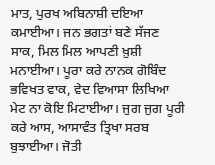ਮਾਤ, ਪੁਰਖ ਅਬਿਨਾਸ਼ੀ ਦਇਆ ਕਮਾਈਆ। ਜਨ ਭਗਤਾਂ ਬਣੇ ਸੱਜਣ ਸਾਕ, ਮਿਲ ਮਿਲ ਆਪਣੀ ਖ਼ੁਸ਼ੀ ਮਨਾਈਆ। ਪੂਰਾ ਕਰੇ ਨਾਨਕ ਗੋਬਿੰਦ ਭਵਿਖਤ ਵਾਕ, ਵੇਦ ਵਿਆਸਾ ਲਿਖਿਆ ਮੇਟ ਨਾ ਕੋਇ ਮਿਟਾਈਆ। ਜੁਗ ਜੁਗ ਪੂਰੀ ਕਰੇ ਆਸ, ਆਸਾਵੰਤ ਤ੍ਰਿਖਾ ਸਰਬ ਬੁਝਾਈਆ। ਜੋਤੀ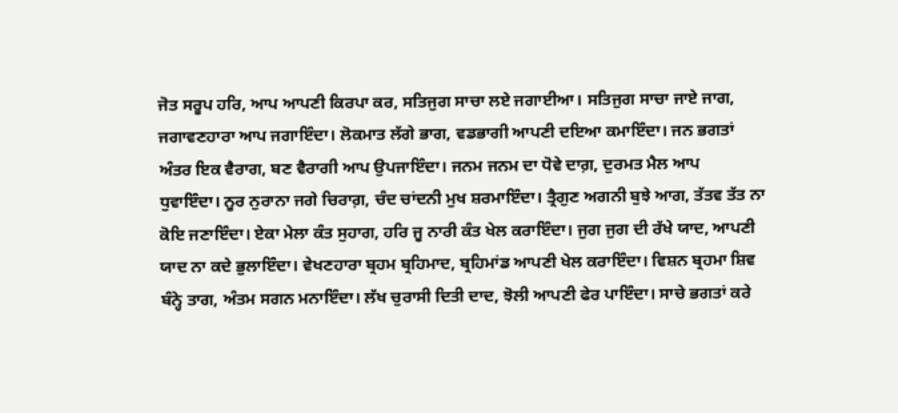ਜੋਤ ਸਰੂਪ ਹਰਿ, ਆਪ ਆਪਣੀ ਕਿਰਪਾ ਕਰ, ਸਤਿਜੁਗ ਸਾਚਾ ਲਏ ਜਗਾਈਆ। ਸਤਿਜੁਗ ਸਾਚਾ ਜਾਏ ਜਾਗ, ਜਗਾਵਣਹਾਰਾ ਆਪ ਜਗਾਇੰਦਾ। ਲੋਕਮਾਤ ਲੱਗੇ ਭਾਗ, ਵਡਭਾਗੀ ਆਪਣੀ ਦਇਆ ਕਮਾਇੰਦਾ। ਜਨ ਭਗਤਾਂ ਅੰਤਰ ਇਕ ਵੈਰਾਗ, ਬਣ ਵੈਰਾਗੀ ਆਪ ਉਪਜਾਇੰਦਾ। ਜਨਮ ਜਨਮ ਦਾ ਧੋਵੇ ਦਾਗ਼, ਦੁਰਮਤ ਮੈਲ ਆਪ ਧੁਵਾਇੰਦਾ। ਨੂਰ ਨੁਰਾਨਾ ਜਗੇ ਚਿਰਾਗ਼, ਚੰਦ ਚਾਂਦਨੀ ਮੁਖ ਸ਼ਰਮਾਇੰਦਾ। ਤ੍ਰੈਗੁਣ ਅਗਨੀ ਬੁਝੇ ਆਗ, ਤੱਤਵ ਤੱਤ ਨਾ ਕੋਇ ਜਣਾਇੰਦਾ। ਏਕਾ ਮੇਲਾ ਕੰਤ ਸੁਹਾਗ, ਹਰਿ ਜੂ ਨਾਰੀ ਕੰਤ ਖੇਲ ਕਰਾਇੰਦਾ। ਜੁਗ ਜੁਗ ਦੀ ਰੱਖੇ ਯਾਦ, ਆਪਣੀ ਯਾਦ ਨਾ ਕਦੇ ਭੁਲਾਇੰਦਾ। ਵੇਖਣਹਾਰਾ ਬ੍ਰਹਮ ਬ੍ਰਹਿਮਾਦ, ਬ੍ਰਹਿਮਾਂਡ ਆਪਣੀ ਖੇਲ ਕਰਾਇੰਦਾ। ਵਿਸ਼ਨ ਬ੍ਰਹਮਾ ਸ਼ਿਵ ਬੰਨ੍ਹੇ ਤਾਗ, ਅੰਤਮ ਸਗਨ ਮਨਾਇੰਦਾ। ਲੱਖ ਚੁਰਾਸੀ ਦਿਤੀ ਦਾਦ, ਝੋਲੀ ਆਪਣੀ ਫੇਰ ਪਾਇੰਦਾ। ਸਾਚੇ ਭਗਤਾਂ ਕਰੇ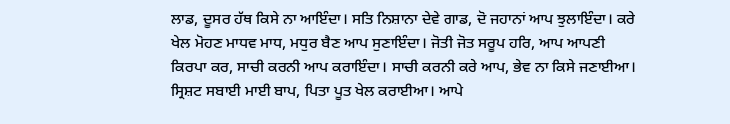ਲਾਡ, ਦੂਸਰ ਹੱਥ ਕਿਸੇ ਨਾ ਆਇੰਦਾ। ਸਤਿ ਨਿਸ਼ਾਨਾ ਦੇਵੇ ਗਾਡ, ਦੋ ਜਹਾਨਾਂ ਆਪ ਝੁਲਾਇੰਦਾ। ਕਰੇ ਖੇਲ ਮੋਹਣ ਮਾਧਵ ਮਾਧ, ਮਧੁਰ ਬੈਣ ਆਪ ਸੁਣਾਇੰਦਾ। ਜੋਤੀ ਜੋਤ ਸਰੂਪ ਹਰਿ, ਆਪ ਆਪਣੀ ਕਿਰਪਾ ਕਰ, ਸਾਚੀ ਕਰਨੀ ਆਪ ਕਰਾਇੰਦਾ। ਸਾਚੀ ਕਰਨੀ ਕਰੇ ਆਪ, ਭੇਵ ਨਾ ਕਿਸੇ ਜਣਾਈਆ। ਸ੍ਰਿਸ਼ਟ ਸਬਾਈ ਮਾਈ ਬਾਪ, ਪਿਤਾ ਪੂਤ ਖੇਲ ਕਰਾਈਆ। ਆਪੇ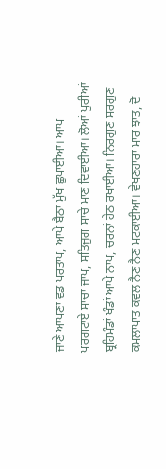ਜਾਣੇ ਆਪਣਾ ਵਡ ਪਰਤਾਪ, ਆਪੇ ਬੈਠਾ ਮੁੱਖ ਛੁਪਾਈਆ। ਆਪ ਪਰਗਟਾਏ ਸਾਚਾ ਜਾਪ, ਸਤਿਜੁਗ ਸਾਚੇ ਮਾਣ ਦਿਵਾਈਆ। ਲੋਆਂ ਪੁਰੀਆਂ ਬ੍ਰਹਿਮੰਡਾਂ ਖੰਡਾਂ ਆਪੇ ਨਾਪ, ਚਰਨਾਂ ਹੇਠ ਰਖਾਈਆ। ਨਿਰਗੁਣ ਸਰਗੁਣ ਕਮਲਾਪਾਤ ਕਵਲ ਨੈਣ ਨੈਣ ਮਟਕਾਈਆ। ਵੇਖਣਹਾਰਾ ਮਾਰ ਝਾਤ, ਦੋ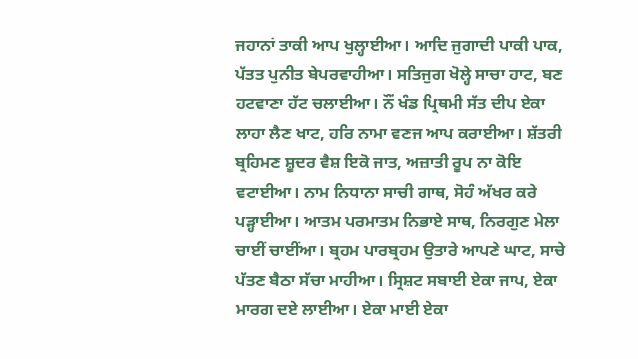ਜਹਾਨਾਂ ਤਾਕੀ ਆਪ ਖੁਲ੍ਹਾਈਆ। ਆਦਿ ਜੁਗਾਦੀ ਪਾਕੀ ਪਾਕ, ਪੱਤਤ ਪੁਨੀਤ ਬੇਪਰਵਾਹੀਆ। ਸਤਿਜੁਗ ਖੋਲ੍ਹੇ ਸਾਚਾ ਹਾਟ, ਬਣ ਹਟਵਾਣਾ ਹੱਟ ਚਲਾਈਆ। ਨੌਂ ਖੰਡ ਪ੍ਰਿਥਮੀ ਸੱਤ ਦੀਪ ਏਕਾ ਲਾਹਾ ਲੈਣ ਖਾਟ, ਹਰਿ ਨਾਮਾ ਵਣਜ ਆਪ ਕਰਾਈਆ। ਸ਼ੱਤਰੀ ਬ੍ਰਹਿਮਣ ਸ਼ੂਦਰ ਵੈਸ਼ ਇਕੋ ਜਾਤ, ਅਜ਼ਾਤੀ ਰੂਪ ਨਾ ਕੋਇ ਵਟਾਈਆ। ਨਾਮ ਨਿਧਾਨਾ ਸਾਚੀ ਗਾਥ, ਸੋਹੰ ਅੱਖਰ ਕਰੇ ਪੜ੍ਹਾਈਆ। ਆਤਮ ਪਰਮਾਤਮ ਨਿਭਾਏ ਸਾਥ, ਨਿਰਗੁਣ ਮੇਲਾ ਚਾਈਂ ਚਾਈਂਆ। ਬ੍ਰਹਮ ਪਾਰਬ੍ਰਹਮ ਉਤਾਰੇ ਆਪਣੇ ਘਾਟ, ਸਾਚੇ ਪੱਤਣ ਬੈਠਾ ਸੱਚਾ ਮਾਹੀਆ। ਸ੍ਰਿਸ਼ਟ ਸਬਾਈ ਏਕਾ ਜਾਪ, ਏਕਾ ਮਾਰਗ ਦਏ ਲਾਈਆ। ਏਕਾ ਮਾਈ ਏਕਾ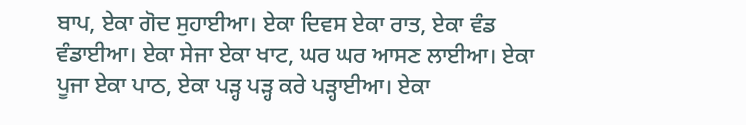ਬਾਪ, ਏਕਾ ਗੋਦ ਸੁਹਾਈਆ। ਏਕਾ ਦਿਵਸ ਏਕਾ ਰਾਤ, ਏਕਾ ਵੰਡ ਵੰਡਾਈਆ। ਏਕਾ ਸੇਜਾ ਏਕਾ ਖਾਟ, ਘਰ ਘਰ ਆਸਣ ਲਾਈਆ। ਏਕਾ ਪੂਜਾ ਏਕਾ ਪਾਠ, ਏਕਾ ਪੜ੍ਹ ਪੜ੍ਹ ਕਰੇ ਪੜ੍ਹਾਈਆ। ਏਕਾ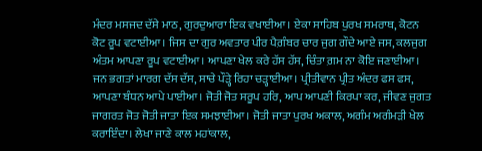ਮੰਦਰ ਮਸਜਦ ਦੱਸੇ ਮਾਠ, ਗੁਰਦੁਆਰਾ ਇਕ ਵਖਾਈਆ। ਏਕਾ ਸਾਹਿਬ ਪੁਰਖ ਸਮਰਾਥ, ਕੋਟਨ ਕੋਟ ਰੂਪ ਵਟਾਈਆ। ਜਿਸ ਦਾ ਗੁਰ ਅਵਤਾਰ ਪੀਰ ਪੈਗ਼ੰਬਰ ਚਾਰ ਜੁਗ ਗੌਦੇ ਆਏ ਜਸ, ਕਲਜੁਗ ਅੰਤਮ ਆਪਣਾ ਰੂਪ ਵਟਾਈਆ। ਆਪਣਾ ਖੇਲ ਕਰੇ ਹੱਸ ਹੱਸ, ਚਿੰਤਾ ਗ਼ਮ ਨਾ ਕੋਇ ਜਣਾਈਆ। ਜਨ ਭਗਤਾਂ ਮਾਰਗ ਦੱਸ ਦੱਸ, ਸਾਚੇ ਪੌੜ੍ਹੇ ਰਿਹਾ ਚੜ੍ਹਾਈਆ। ਪ੍ਰੀਤੀਵਾਨ ਪ੍ਰੀਤ ਅੰਦਰ ਫਸ ਫਸ, ਆਪਣਾ ਬੰਧਨ ਆਪੇ ਪਾਈਆ। ਜੋਤੀ ਜੋਤ ਸਰੂਪ ਹਰਿ, ਆਪ ਆਪਣੀ ਕਿਰਪਾ ਕਰ, ਜੀਵਣ ਜੁਗਤ ਜਾਗਰਤ ਜੋਤ ਜੋਤੀ ਜਾਤਾ ਇਕ ਸਮਝਾਈਆ। ਜੋਤੀ ਜਾਤਾ ਪੁਰਖ ਅਕਾਲ, ਅਗੰਮ ਅਗੰਮੜੀ ਖੇਲ ਕਰਾਇੰਦਾ। ਲੇਖਾ ਜਾਣੇ ਕਾਲ ਮਹਾਂਕਾਲ,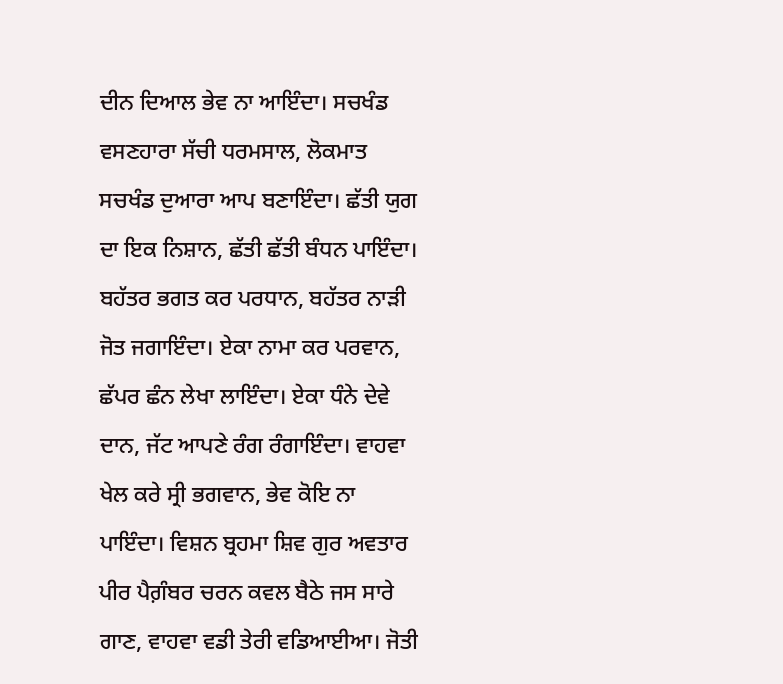ਦੀਨ ਦਿਆਲ ਭੇਵ ਨਾ ਆਇੰਦਾ। ਸਚਖੰਡ ਵਸਣਹਾਰਾ ਸੱਚੀ ਧਰਮਸਾਲ, ਲੋਕਮਾਤ ਸਚਖੰਡ ਦੁਆਰਾ ਆਪ ਬਣਾਇੰਦਾ। ਛੱਤੀ ਯੁਗ ਦਾ ਇਕ ਨਿਸ਼ਾਨ, ਛੱਤੀ ਛੱਤੀ ਬੰਧਨ ਪਾਇੰਦਾ। ਬਹੱਤਰ ਭਗਤ ਕਰ ਪਰਧਾਨ, ਬਹੱਤਰ ਨਾੜੀ ਜੋਤ ਜਗਾਇੰਦਾ। ਏਕਾ ਨਾਮਾ ਕਰ ਪਰਵਾਨ, ਛੱਪਰ ਛੰਨ ਲੇਖਾ ਲਾਇੰਦਾ। ਏਕਾ ਧੰਨੇ ਦੇਵੇ ਦਾਨ, ਜੱਟ ਆਪਣੇ ਰੰਗ ਰੰਗਾਇੰਦਾ। ਵਾਹਵਾ ਖੇਲ ਕਰੇ ਸ੍ਰੀ ਭਗਵਾਨ, ਭੇਵ ਕੋਇ ਨਾ ਪਾਇੰਦਾ। ਵਿਸ਼ਨ ਬ੍ਰਹਮਾ ਸ਼ਿਵ ਗੁਰ ਅਵਤਾਰ ਪੀਰ ਪੈਗ਼ੰਬਰ ਚਰਨ ਕਵਲ ਬੈਠੇ ਜਸ ਸਾਰੇ ਗਾਣ, ਵਾਹਵਾ ਵਡੀ ਤੇਰੀ ਵਡਿਆਈਆ। ਜੋਤੀ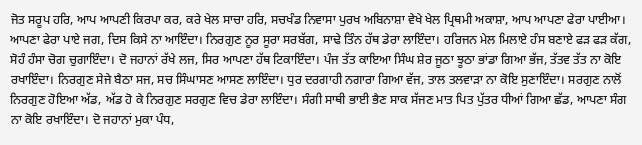ਜੋਤ ਸਰੂਪ ਹਰਿ, ਆਪ ਆਪਣੀ ਕਿਰਪਾ ਕਰ, ਕਰੇ ਖੇਲ ਸਾਚਾ ਹਰਿ, ਸਚਖੰਡ ਨਿਵਾਸਾ ਪੁਰਖ ਅਬਿਨਾਸ਼ਾ ਵੇਖੇ ਖੇਲ ਪ੍ਰਿਥਮੀ ਅਕਾਸ਼ਾ, ਆਪ ਆਪਣਾ ਫੇਰਾ ਪਾਈਆ। ਆਪਣਾ ਫੇਰਾ ਪਾਏ ਜਗ, ਦਿਸ ਕਿਸੇ ਨਾ ਆਇੰਦਾ। ਨਿਰਗੁਣ ਨੂਰ ਸੂਰਾ ਸਰਬੱਗ, ਸਾਢੇ ਤਿੰਨ ਹੱਥ ਡੇਰਾ ਲਾਇੰਦਾ। ਹਰਿਜਨ ਮੇਲ ਮਿਲਾਏ ਹੰਸ ਬਣਾਏ ਫੜ ਫੜ ਕੱਗ, ਸੋਹੰ ਹੰਸਾ ਚੋਗ ਚੁਗਾਇੰਦਾ। ਦੋ ਜਹਾਨਾਂ ਰੱਖੇ ਲਜ, ਸਿਰ ਆਪਣਾ ਹੱਥ ਟਿਕਾਇੰਦਾ। ਪੰਜ ਤੱਤ ਕਾਇਆ ਸਿੰਘ ਸ਼ੇਰ ਜੂਠਾ ਝੂਠਾ ਭਾਂਡਾ ਗਿਆ ਭੱਜ, ਤੱਤਵ ਤੱਤ ਨਾ ਕੋਇ ਰਖਾਇੰਦਾ। ਨਿਰਗੁਣ ਸੇਜੇ ਬੈਠਾ ਸਜ, ਸਚ ਸਿੰਘਾਸਣ ਆਸਣ ਲਾਇੰਦਾ। ਧੁਰ ਦਰਗਾਹੀ ਨਗਾਰਾ ਗਿਆ ਵੱਜ, ਤਾਲ ਤਲਵਾੜਾ ਨਾ ਕੋਇ ਸੁਣਾਇੰਦਾ। ਸਰਗੁਣ ਨਾਲੋਂ ਨਿਰਗੁਣ ਹੋਇਆ ਅੱਡ, ਅੱਡ ਹੋ ਕੇ ਨਿਰਗੁਣ ਸਰਗੁਣ ਵਿਚ ਡੇਰਾ ਲਾਇੰਦਾ। ਸੰਗੀ ਸਾਥੀ ਭਾਈ ਭੈਣ ਸਾਕ ਸੱਜਣ ਮਾਤ ਪਿਤ ਪੁੱਤਰ ਧੀਆਂ ਗਿਆ ਛੱਡ, ਆਪਣਾ ਸੰਗ ਨਾ ਕੋਇ ਰਖਾਇੰਦਾ। ਦੋ ਜਹਾਨਾਂ ਮੁਕਾ ਪੰਧ,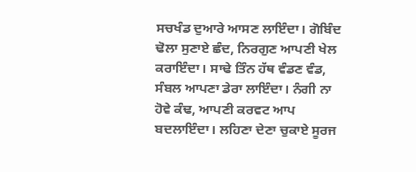ਸਚਖੰਡ ਦੁਆਰੇ ਆਸਣ ਲਾਇੰਦਾ। ਗੋਬਿੰਦ ਢੋਲਾ ਸੁਣਾਏ ਛੰਦ, ਨਿਰਗੁਣ ਆਪਣੀ ਖੇਲ ਕਰਾਇੰਦਾ। ਸਾਢੇ ਤਿੰਨ ਹੱਥ ਵੰਡਣ ਵੰਡ, ਸੰਬਲ ਆਪਣਾ ਡੇਰਾ ਲਾਇੰਦਾ। ਨੰਗੀ ਨਾ ਹੋਵੇ ਕੰਢ, ਆਪਣੀ ਕਰਵਟ ਆਪ ਬਦਲਾਇੰਦਾ। ਲਹਿਣਾ ਦੇਣਾ ਚੁਕਾਏ ਸੂਰਜ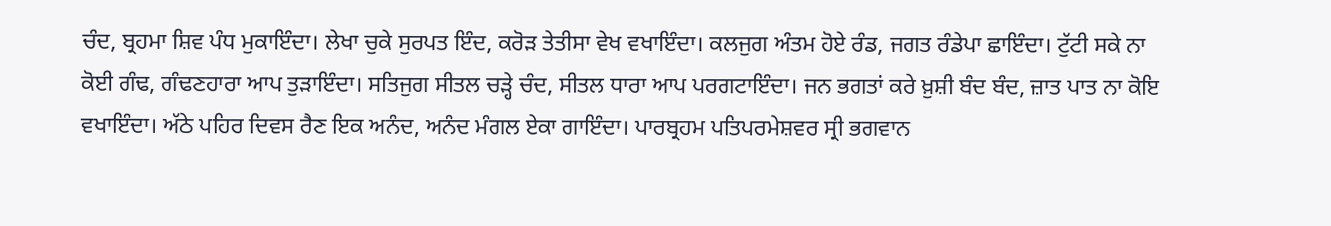ਚੰਦ, ਬ੍ਰਹਮਾ ਸ਼ਿਵ ਪੰਧ ਮੁਕਾਇੰਦਾ। ਲੇਖਾ ਚੁਕੇ ਸੁਰਪਤ ਇੰਦ, ਕਰੋੜ ਤੇਤੀਸਾ ਵੇਖ ਵਖਾਇੰਦਾ। ਕਲਜੁਗ ਅੰਤਮ ਹੋਏ ਰੰਡ, ਜਗਤ ਰੰਡੇਪਾ ਛਾਇੰਦਾ। ਟੁੱਟੀ ਸਕੇ ਨਾ ਕੋਈ ਗੰਢ, ਗੰਢਣਹਾਰਾ ਆਪ ਤੁੜਾਇੰਦਾ। ਸਤਿਜੁਗ ਸੀਤਲ ਚੜ੍ਹੇ ਚੰਦ, ਸੀਤਲ ਧਾਰਾ ਆਪ ਪਰਗਟਾਇੰਦਾ। ਜਨ ਭਗਤਾਂ ਕਰੇ ਖ਼ੁਸ਼ੀ ਬੰਦ ਬੰਦ, ਜ਼ਾਤ ਪਾਤ ਨਾ ਕੋਇ ਵਖਾਇੰਦਾ। ਅੱਠੇ ਪਹਿਰ ਦਿਵਸ ਰੈਣ ਇਕ ਅਨੰਦ, ਅਨੰਦ ਮੰਗਲ ਏਕਾ ਗਾਇੰਦਾ। ਪਾਰਬ੍ਰਹਮ ਪਤਿਪਰਮੇਸ਼ਵਰ ਸ੍ਰੀ ਭਗਵਾਨ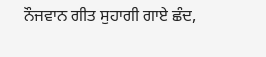ਨੌਜਵਾਨ ਗੀਤ ਸੁਹਾਗੀ ਗਾਏ ਛੰਦ,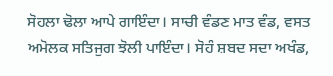ਸੋਹਲਾ ਢੋਲਾ ਆਪੇ ਗਾਇੰਦਾ। ਸਾਚੀ ਵੰਡਣ ਮਾਤ ਵੰਡ, ਵਸਤ ਅਮੋਲਕ ਸਤਿਜੁਗ ਝੋਲੀ ਪਾਇੰਦਾ। ਸੋਹੰ ਸ਼ਬਦ ਸਦਾ ਅਖੰਡ,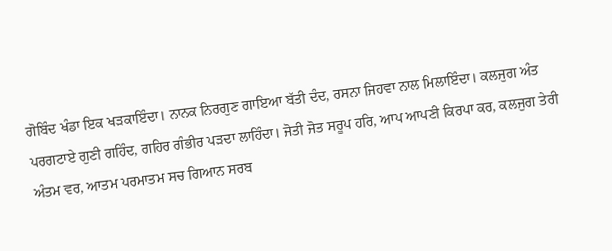ਗੋਬਿੰਦ ਖੰਡਾ ਇਕ ਖੜਕਾਇੰਦਾ। ਨਾਨਕ ਨਿਰਗੁਣ ਗਾਇਆ ਬੱਤੀ ਦੰਦ, ਰਸਨਾ ਜਿਹਵਾ ਨਾਲ ਮਿਲਾਇੰਦਾ। ਕਲਜੁਗ ਅੰਤ ਪਰਗਟਾਏ ਗੁਣੀ ਗਹਿੰਦ, ਗਹਿਰ ਗੰਭੀਰ ਪੜਦਾ ਲਾਹਿੰਦਾ। ਜੋਤੀ ਜੋਤ ਸਰੂਪ ਹਰਿ, ਆਪ ਆਪਣੀ ਕਿਰਪਾ ਕਰ, ਕਲਜੁਗ ਤੇਰੀ ਅੰਤਮ ਵਰ, ਆਤਮ ਪਰਮਾਤਮ ਸਚ ਗਿਆਨ ਸਰਬ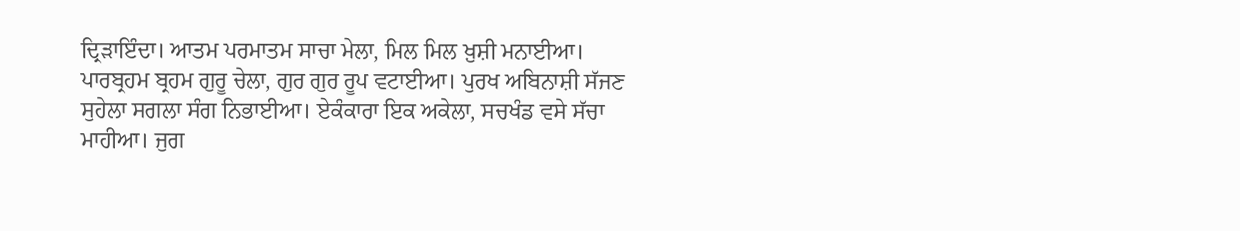ਦ੍ਰਿੜਾਇੰਦਾ। ਆਤਮ ਪਰਮਾਤਮ ਸਾਚਾ ਮੇਲਾ, ਮਿਲ ਮਿਲ ਖ਼ੁਸ਼ੀ ਮਨਾਈਆ। ਪਾਰਬ੍ਰਹਮ ਬ੍ਰਹਮ ਗੁਰੂ ਚੇਲਾ, ਗੁਰ ਗੁਰ ਰੂਪ ਵਟਾਈਆ। ਪੁਰਖ ਅਬਿਨਾਸ਼ੀ ਸੱਜਣ ਸੁਹੇਲਾ ਸਗਲਾ ਸੰਗ ਨਿਭਾਈਆ। ਏਕੰਕਾਰਾ ਇਕ ਅਕੇਲਾ, ਸਚਖੰਡ ਵਸੇ ਸੱਚਾ ਮਾਹੀਆ। ਜੁਗ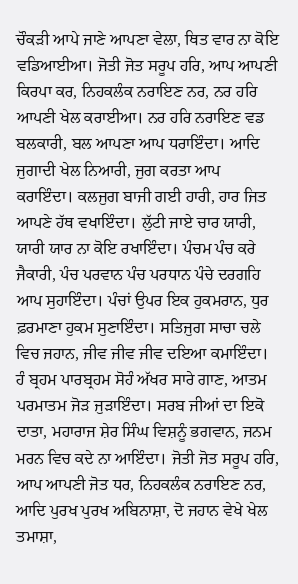ਚੌਕੜੀ ਆਪੇ ਜਾਣੇ ਆਪਣਾ ਵੇਲਾ, ਥਿਤ ਵਾਰ ਨਾ ਕੋਇ ਵਡਿਆਈਆ। ਜੋਤੀ ਜੋਤ ਸਰੂਪ ਹਰਿ, ਆਪ ਆਪਣੀ ਕਿਰਪਾ ਕਰ, ਨਿਹਕਲੰਕ ਨਰਾਇਣ ਨਰ, ਨਰ ਹਰਿ ਆਪਣੀ ਖੇਲ ਕਰਾਈਆ। ਨਰ ਹਰਿ ਨਰਾਇਣ ਵਡ ਬਲਕਾਰੀ, ਬਲ ਆਪਣਾ ਆਪ ਧਰਾਇੰਦਾ। ਆਦਿ ਜੁਗਾਦੀ ਖੇਲ ਨਿਆਰੀ, ਜੁਗ ਕਰਤਾ ਆਪ ਕਰਾਇੰਦਾ। ਕਲਜੁਗ ਬਾਜੀ ਗਈ ਹਾਰੀ, ਹਾਰ ਜਿਤ ਆਪਣੇ ਹੱਥ ਵਖਾਇੰਦਾ। ਲੁੱਟੀ ਜਾਏ ਚਾਰ ਯਾਰੀ, ਯਾਰੀ ਯਾਰ ਨਾ ਕੋਇ ਰਖਾਇੰਦਾ। ਪੰਚਮ ਪੰਚ ਕਰੇ ਜੈਕਾਰੀ, ਪੰਚ ਪਰਵਾਨ ਪੰਚ ਪਰਧਾਨ ਪੰਚੇ ਦਰਗਹਿ ਆਪ ਸੁਹਾਇੰਦਾ। ਪੰਚਾਂ ਉਪਰ ਇਕ ਹੁਕਮਰਾਨ, ਧੁਰ ਫ਼ਰਮਾਣਾ ਹੁਕਮ ਸੁਣਾਇੰਦਾ। ਸਤਿਜੁਗ ਸਾਚਾ ਚਲੇ ਵਿਚ ਜਹਾਨ, ਜੀਵ ਜੀਵ ਜੀਵ ਦਇਆ ਕਮਾਇੰਦਾ। ਹੰ ਬ੍ਰਹਮ ਪਾਰਬ੍ਰਹਮ ਸੋਹੰ ਅੱਖਰ ਸਾਰੇ ਗਾਣ, ਆਤਮ ਪਰਮਾਤਮ ਜੋੜ ਜੁੜਾਇੰਦਾ। ਸਰਬ ਜੀਆਂ ਦਾ ਇਕੋ ਦਾਤਾ, ਮਹਾਰਾਜ ਸ਼ੇਰ ਸਿੰਘ ਵਿਸ਼ਨੂੰ ਭਗਵਾਨ, ਜਨਮ ਮਰਨ ਵਿਚ ਕਦੇ ਨਾ ਆਇੰਦਾ। ਜੋਤੀ ਜੋਤ ਸਰੂਪ ਹਰਿ, ਆਪ ਆਪਣੀ ਜੋਤ ਧਰ, ਨਿਹਕਲੰਕ ਨਰਾਇਣ ਨਰ, ਆਦਿ ਪੁਰਖ ਪੁਰਖ ਅਬਿਨਾਸ਼ਾ, ਦੋ ਜਹਾਨ ਵੇਖੇ ਖੇਲ ਤਮਾਸ਼ਾ,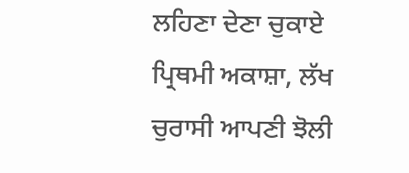ਲਹਿਣਾ ਦੇਣਾ ਚੁਕਾਏ ਪ੍ਰਿਥਮੀ ਅਕਾਸ਼ਾ, ਲੱਖ ਚੁਰਾਸੀ ਆਪਣੀ ਝੋਲੀ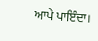ਆਪੇ ਪਾਇੰਦਾ।